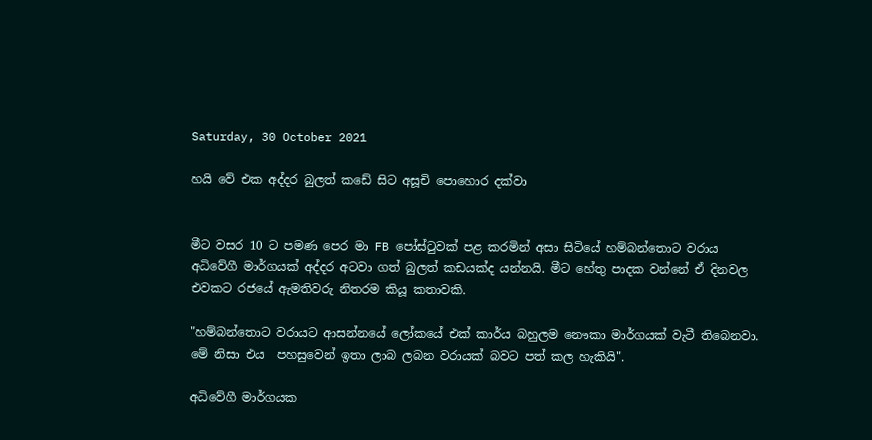Saturday, 30 October 2021

හයි වේ එක අද්දර බුලත් කඩේ සිට අසූචි පොහොර දක්වා


මීට වසර 10 ට පමණ පෙර මා FB පෝස්ටුවක් පළ කරමින් අසා සිටියේ හම්බන්තොට වරාය අධිවේගී මාර්ගයක් අද්දර අටවා ගත් බුලත් කඩයක්ද යන්නයි. මීට හේතු පාදක වන්නේ ඒ දිනවල එවකට රජයේ ඇමතිවරු නිතරම කියූ කතාවකි.

"හම්බන්තොට වරායට ආසන්නයේ ලෝකයේ එක් කාර්ය බහුලම නෞකා මාර්ගයක් වැටී තිබෙනවා. මේ නිසා එය  පහසුවෙන් ඉතා ලාබ ලබන වරායක් බවට පත් කල හැකියි".

අධිවේගී මාර්ගයක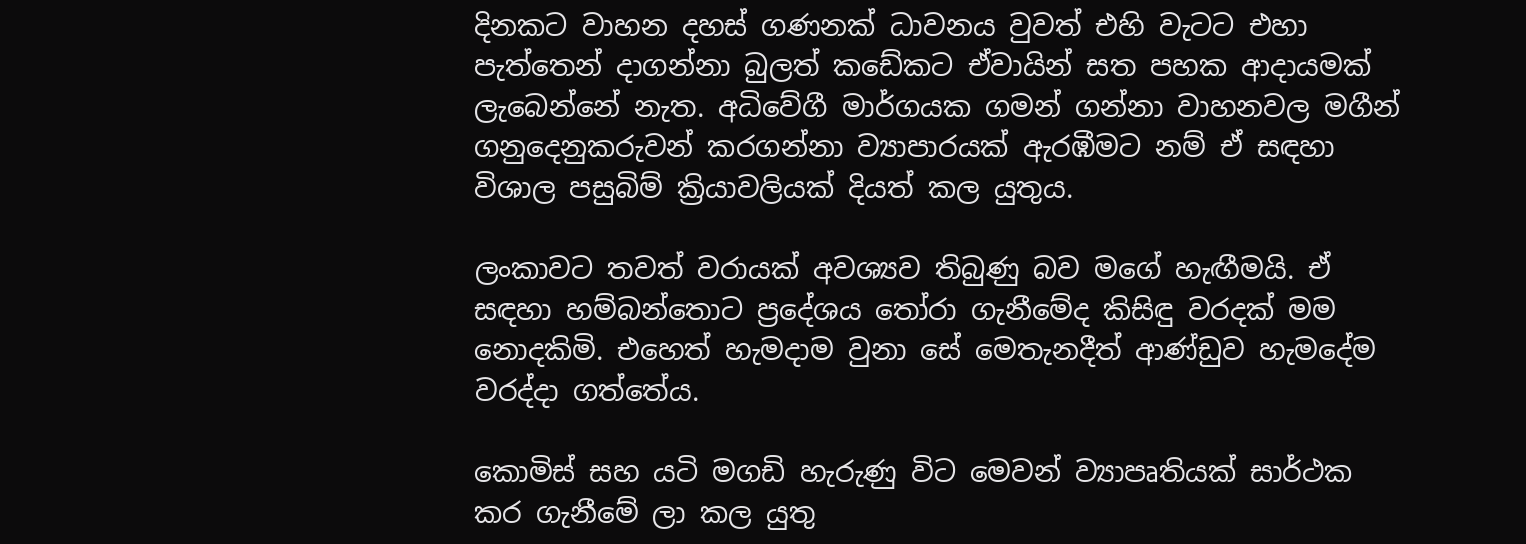දිනකට වාහන දහස් ගණනක් ධාවනය වුවත් එහි වැටට එහා පැත්තෙන් දාගන්නා බුලත් කඩේකට ඒවායින් සත පහක ආදායමක් ලැබෙන්නේ නැත. අධිවේගී මාර්ගයක ගමන් ගන්නා වාහනවල මගීන් ගනුදෙනුකරුවන් කරගන්නා ව්‍යාපාරයක් ඇරඹීමට නම් ඒ සඳහා විශාල පසුබිම් ක්‍රියාවලියක් දියත් කල යුතුය.

ලංකාවට තවත් වරායක් අවශ්‍යව තිබුණු බව මගේ හැඟීමයි. ඒ සඳහා හම්බන්තොට ප්‍රදේශය තෝරා ගැනීමේද කිසිඳු වරදක් මම නොදකිමි. එහෙත් හැමදාම වුනා සේ මෙතැනදීත් ආණ්ඩුව හැමදේම වරද්දා ගත්තේය.

කොමිස් සහ යටි මගඩි හැරුණු විට මෙවන් ව්‍යාපෘතියක් සාර්ථක කර ගැනීමේ ලා කල යුතු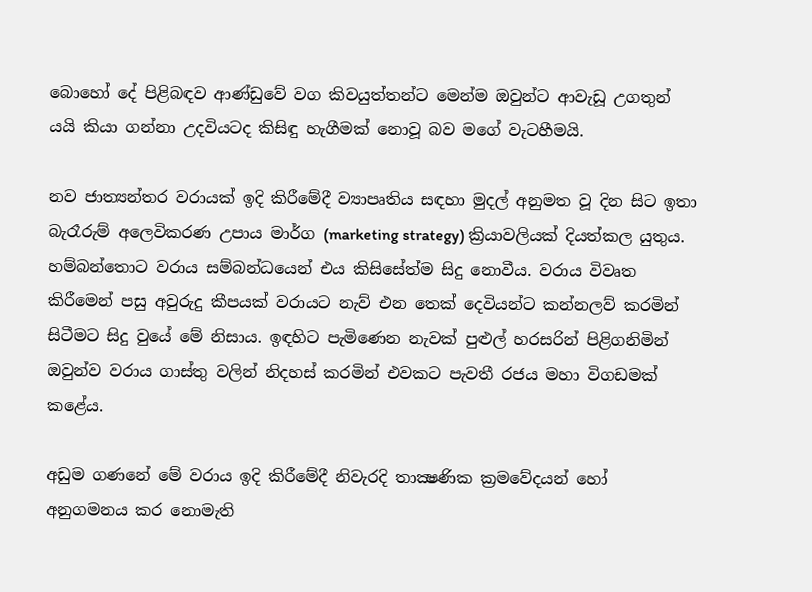බොහෝ දේ පිළිබඳව ආණ්ඩුවේ වග කිවයුත්තන්ට මෙන්ම ඔවුන්ට ආවැඩූ උගතුන් යයි කියා ගන්නා උදවියටද කිසිඳු හැගීමක් නොවූ බව මගේ වැටහීමයි.

නව ජාත්‍යන්තර වරායක් ඉදි කිරීමේදී ව්‍යාපෘතිය සඳහා මුදල් අනුමත වූ දින සිට ඉතා බැරෑරුම් අලෙවිකරණ උපාය මාර්ග (marketing strategy) ක්‍රියාවලියක් දියත්කල යුතුය. හම්බන්තොට වරාය සම්බන්ධයෙන් එය කිසිසේත්ම සිදු නොවීය. වරාය විවෘත කිරීමෙන් පසු අවුරුදු කීපයක් වරායට නැව් එන තෙක් දෙවියන්ට කන්නලව් කරමින් සිටීමට සිදු වුයේ මේ නිසාය. ඉඳහිට පැමිණෙන නැවක් පුළුල් හරසරින් පිළිගනිමින් ඔවුන්ව වරාය ගාස්තු වලින් නිදහස් කරමින් එවකට පැවතී රජය මහා විගඩමක් කළේය.

අඩුම ගණනේ මේ වරාය ඉදි කිරීමේදී නිවැරදි තාක්‍ෂණික ක්‍රමවේදයන් හෝ අනුගමනය කර නොමැති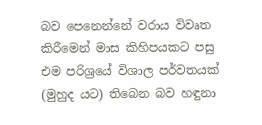බව පෙනෙන්නේ වරාය විවෘත කිරීමෙන් මාස කිහිපයකට පසු එම පරිශ්‍රයේ විශාල පර්වතයක් (මුහුද යට) තිබෙන බව හඳුනා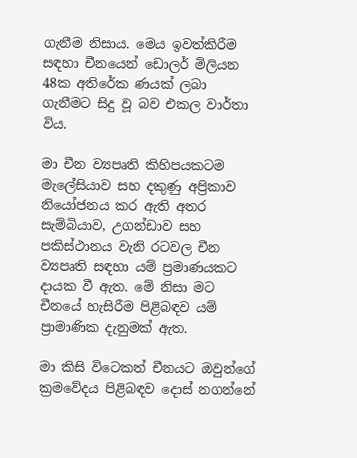ගැනීම නිසාය. මෙය ඉවත්කිරීම සඳහා චීනයෙන් ඩොලර් මිලියන 48ක අතිරේක ණයක් ලබා ගැනීමට සිදු වූ බව එකල වාර්තා විය.

මා චීන ව්‍යපෘති කිහිපයකටම මැලේසියාව සහ දකුණු අප්‍රිකාව නියෝජනය කර ඇති අතර සැම්බියාව, උගන්ඩාව සහ පකිස්ථානය වැනි රටවල චීන ව්‍යපෘති සඳහා යම් ප්‍රමාණයකට දායක වී ඇත. මේ නිසා මට චීනයේ හැසිරීම පිළිබඳව යම් ප්‍රාමාණික දැනුමක් ඇත.

මා කිසි විටෙකත් චීනයට ඔවුන්ගේ ක්‍රමවේදය පිළිබඳව දොස් නගන්නේ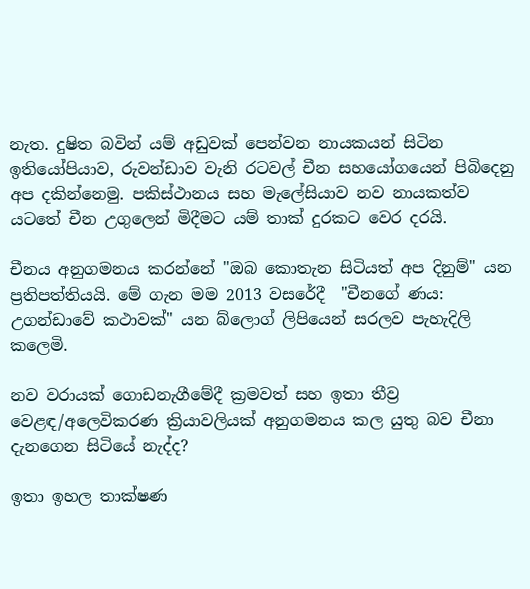නැත. දුෂිත බවින් යම් අඩුවක් පෙන්වන නායකයන් සිටින ඉතියෝපියාව, රුවන්ඩාව වැනි රටවල් චීන සහයෝගයෙන් පිබිදෙනු අප දකින්නෙමු. පකිස්ථානය සහ මැලේසියාව නව නායකත්ව යටතේ චීන උගුලෙන් මිදීමට යම් තාක් දුරකට වෙර දරයි.

චීනය අනුගමනය කරන්නේ "ඔබ කොතැන සිටියත් අප දිනුම්" යන ප්‍රතිපත්තියයි. මේ ගැන මම 2013 වසරේදී  "චීනගේ ණය: උගන්ඩාවේ කථාවක්" යන බ්ලොග් ලිපියෙන් සරලව පැහැදිලි කලෙමි.

නව වරායක් ගොඩනැගීමේදී ක්‍රමවත් සහ ඉතා තීව්‍ර වෙළඳ/අලෙවිකරණ ක්‍රියාවලියක් අනුගමනය කල යුතු බව චීනා දැනගෙන සිටියේ නැද්ද?

ඉතා ඉහල තාක්ෂණ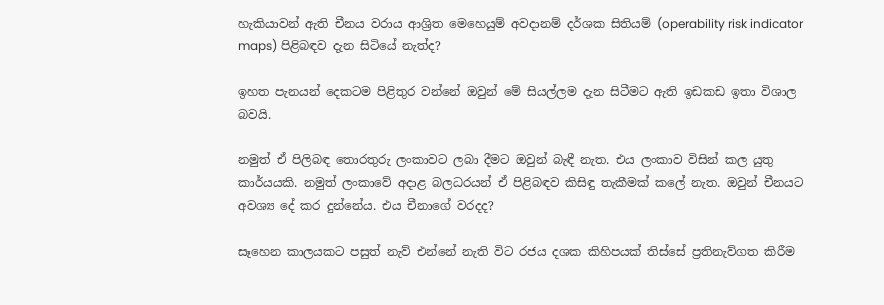හැකියාවන් ඇති චීනය වරාය ආශ්‍රිත මෙහෙයුම් අවදානම් දර්ශක සිතියම් (operability risk indicator maps) පිළිබඳව දැන සිටියේ නැත්ද?

ඉහත පැනයන් දෙකටම පිළිතුර වන්නේ ඔවුන් මේ සියල්ලම දැන සිටීමට ඇති ඉඩකඩ ඉතා විශාල බවයි.

නමුත් ඒ පිලිබඳ තොරතුරු ලංකාවට ලබා දීමට ඔවුන් බැඳී නැත. එය ලංකාව විසින් කල යුතු කාර්යයකි. නමුත් ලංකාවේ අදාළ බලධරයන් ඒ පිළිබඳව කිසිඳු තැකීමක් කලේ නැත. ඔවුන් චීනයට අවශ්‍ය දේ කර දුන්නේය. එය චීනාගේ වරදද?

සෑහෙන කාලයකට පසුත් නැව් එන්නේ නැති විට රජය දශක කිහිපයක් තිස්සේ ප්‍රතිනැව්ගත කිරීම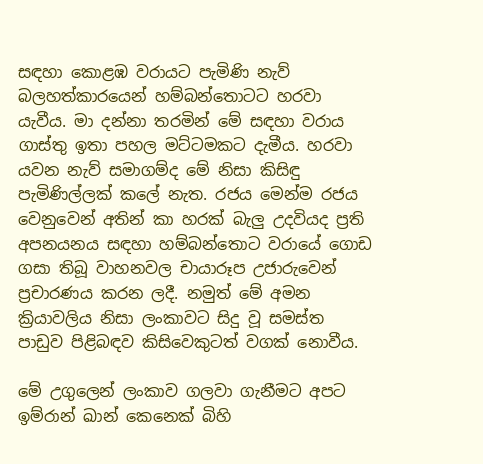සඳහා කොළඹ වරායට පැමිණි නැව් බලහත්කාරයෙන් හම්බන්තොටට හරවා යැවීය. මා දන්නා තරමින් මේ සඳහා වරාය ගාස්තු ඉතා පහල මට්ටමකට දැමීය. හරවා යවන නැව් සමාගම්ද මේ නිසා කිසිඳු පැමිණිල්ලක් කලේ නැත. රජය මෙන්ම රජය  වෙනුවෙන් අතින් කා හරක් බැලු උදවියද ප්‍රති අපනයනය සඳහා හම්බන්තොට වරායේ ගොඩ ගසා තිබූ වාහනවල චායාරූප උජාරුවෙන් ප්‍රචාරණය කරන ලදී. නමුත් මේ අමන ක්‍රියාවලිය නිසා ලංකාවට සිදු වූ සමස්ත පාඩුව පිළිබඳව කිසිවෙකුටත් වගක් නොවීය.

මේ උගුලෙන් ලංකාව ගලවා ගැනීමට අපට ඉම්රාන් ඛාන් කෙනෙක් බිහි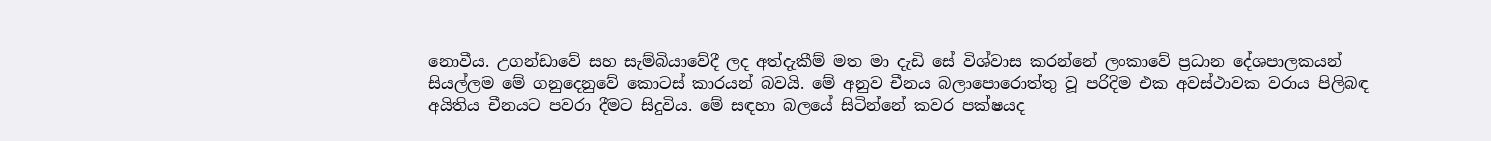නොවීය. උගන්ඩාවේ සහ සැම්බියාවේදී ලද අත්දැකීම් මත මා දැඩි සේ විශ්වාස කරන්නේ ලංකාවේ ප්‍රධාන දේශපාලකයන් සියල්ලම මේ ගනුදෙනුවේ කොටස් කාරයන් බවයි. මේ අනුව චීනය බලාපොරොත්තු වූ පරිදිම එක අවස්ථාවක වරාය පිලිබඳ අයිතිය චීනයට පවරා දීමට සිදුවිය. මේ සඳහා බලයේ සිටින්නේ කවර පක්ෂයද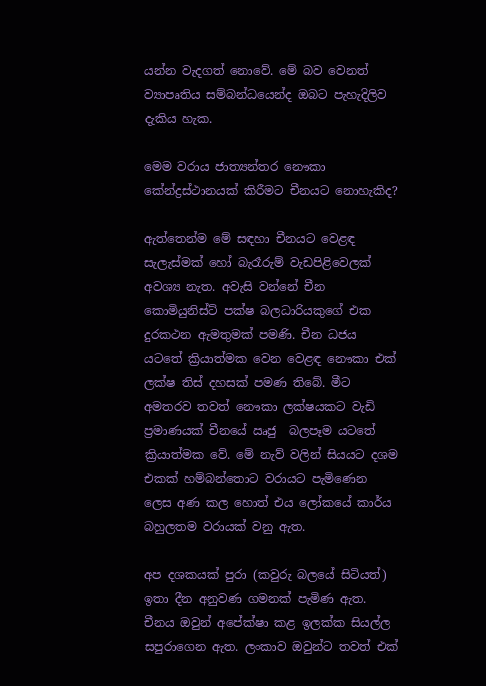යන්න වැදගත් නොවේ. මේ බව වෙනත් ව්‍යාපෘතිය සම්බන්ධයෙන්ද ඔබට පැහැදිලිව දැකිය හැක.

මෙම වරාය ජාත්‍යන්තර නෞකා කේන්ද්‍රස්ථානයක් කිරීමට චීනයට නොහැකිද?

ඇත්තෙන්ම මේ සඳහා චීනයට වෙළඳ සැලැස්මක් හෝ බැරෑරුම් වැඩපිළිවෙලක් අවශ්‍ය නැත. අවැසි වන්නේ චීන කොමියුනිස්ට් පක්ෂ බලධාරියකුගේ එක දුරකථන ඇමතුමක් පමණි. චීන ධජය යටතේ ක්‍රියාත්මක වෙන වෙළඳ නෞකා එක් ලක්ෂ තිස් දහසක් පමණ තිබේ. මීට අමතරව තවත් නෞකා ලක්ෂයකට වැඩි ප්‍රමාණයක් චීනයේ ඍජු  බලපෑම යටතේ ක්‍රියාත්මක වේ. මේ නැව් වලින් සියයට දශම එකක් හම්බන්තොට වරායට පැමිණෙන ලෙස අණ කල හොත් එය ලෝකයේ කාර්ය බහුලතම වරායක් වනු ඇත.

අප දශකයක් පුරා (කවුරු බලයේ සිටියත්) ඉතා දීන අනුවණ ගමනක් පැමිණ ඇත. චීනය ඔවුන් අපේක්ෂා කළ ඉලක්ක සියල්ල සපුරාගෙන ඇත. ලංකාව ඔවුන්ට තවත් එක්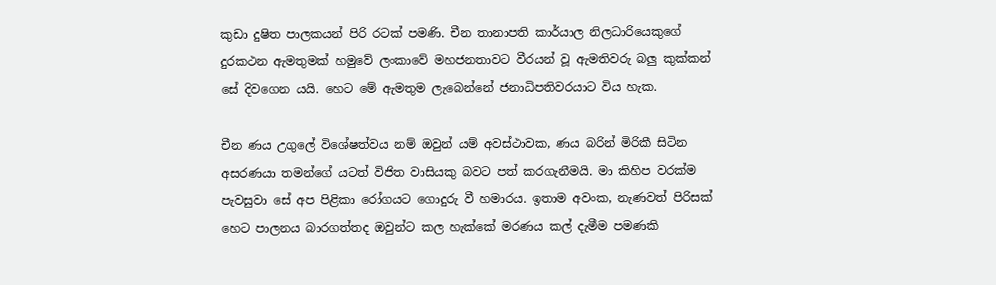කුඩා දුෂිත පාලකයන් පිරි රටක් පමණි. චීන තානාපති කාර්යාල නිලධාරියෙකුගේ දුරකථන ඇමතුමක් හමුවේ ලංකාවේ මහජනතාවට වීරයන් වූ ඇමතිවරු බලු කුක්කන් සේ දිවගෙන යයි. හෙට මේ ඇමතුම ලැබෙන්නේ ජනාධිපතිවරයාට විය හැක.

චීන ණය උගුලේ විශේෂත්වය නම් ඔවුන් යම් අවස්ථාවක, ණය බරින් මිරිකී සිටින අසරණයා තමන්ගේ යටත් විජිත වාසියකු බවට පත් කරගැනීමයි. මා කිහිප වරක්ම පැවසුවා සේ අප පිළිකා රෝගයට ගොදුරු වී හමාරය. ඉතාම අවංක, නැණවත් පිරිසක් හෙට පාලනය බාරගත්තද ඔවුන්ට කල හැක්කේ මරණය කල් දැමීම පමණකි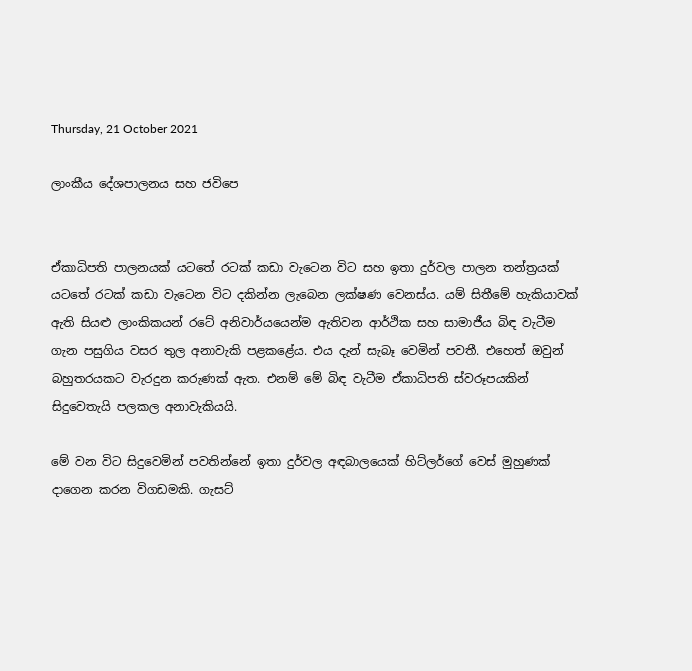Thursday, 21 October 2021

ලාංකීය දේශපාලනය සහ ජවිපෙ


ඒකාධිපති පාලනයක් යටතේ රටක් කඩා වැටෙන විට සහ ඉතා දුර්වල පාලන තන්ත්‍රයක් යටතේ රටක් කඩා වැටෙන විට දකින්න ලැබෙන ලක්ෂණ වෙනස්ය. යම් සිතීමේ හැකියාවක් ඇති සියළු ලාංකිකයන් රටේ අනිවාර්යයෙන්ම ඇතිවන ආර්ථික සහ සාමාජීය බිඳ වැටීම ගැන පසුගිය වසර තුල අනාවැකි පළකළේය. එය දැන් සැබෑ වෙමින් පවතී. එහෙත් ඔවුන් බහුතරයකට වැරදුන කරුණක් ඇත. එනම් මේ බිඳ වැටීම ඒකාධිපති ස්වරූපයකින් සිදුවෙතැයි පලකල අනාවැකියයි.

මේ වන විට සිදුවෙමින් පවතින්නේ ඉතා දුර්වල අඳබාලයෙක් හිට්ලර්ගේ වෙස් මුහුණක් දාගෙන කරන විගඩමකි. ගැසට්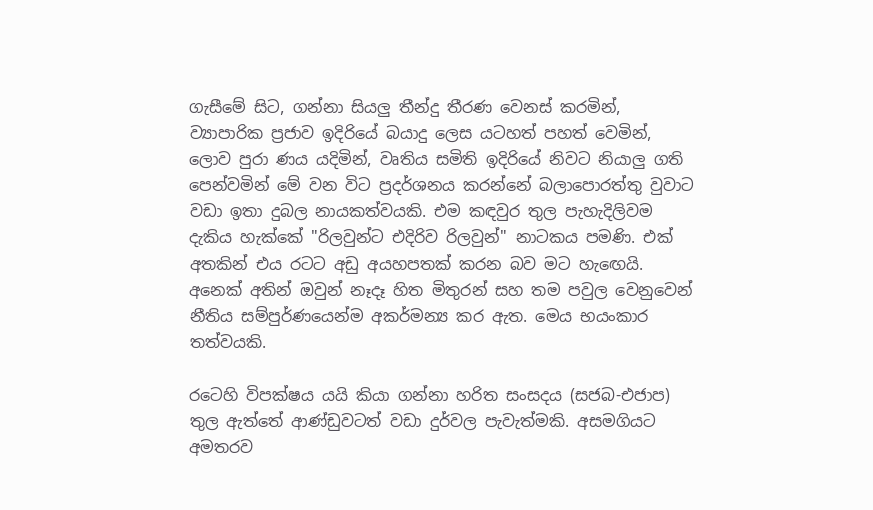ගැසීමේ සිට, ගන්නා සියලු තීන්දු තීරණ වෙනස් කරමින්, ව්‍යාපාරික ප්‍රජාව ඉදිරියේ බයාදු ලෙස යටහත් පහත් වෙමින්, ලොව පුරා ණය යදිමින්, වෘතිය සමිති ඉදිරියේ නිවට නියාලු ගති පෙන්වමින් මේ වන විට ප්‍රදර්ශනය කරන්නේ බලාපොරත්තු වුවාට වඩා ඉතා දුබල නායකත්වයකි. එම කඳවුර තුල පැහැදිලිවම දැකිය හැක්කේ "රිලවුන්ට එදිරිව රිලවුන්" නාටකය පමණි. එක් අතකින් එය රටට අඩු අයහපතක් කරන බව මට හැඟෙයි.  අනෙක් අතින් ඔවුන් නෑදෑ හිත මිතුරන් සහ තම පවුල වෙනුවෙන් නීතිය සම්පුර්ණයෙන්ම අකර්මන්‍ය කර ඇත. මෙය භයංකාර තත්වයකි.

රටෙහි විපක්ෂය යයි කියා ගන්නා හරිත සංසදය (සජබ-එජාප) තුල ඇත්තේ ආණ්ඩුවටත් වඩා දුර්වල පැවැත්මකි. අසමගියට අමතරව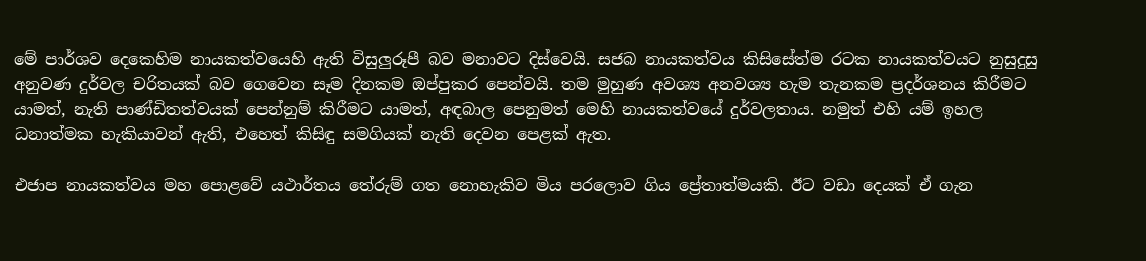මේ පාර්ශව දෙකෙහිම නායකත්වයෙහි ඇති විසුලුරූපී බව මනාවට දිස්වෙයි. සජබ නායකත්වය කිසිසේත්ම රටක නායකත්වයට නුසුදුසු අනුවණ දුර්වල චරිතයක් බව ගෙවෙන සෑම දිනකම ඔප්පුකර පෙන්වයි. තම මුහුණ අවශ්‍ය අනවශ්‍ය හැම තැනකම ප්‍රදර්ශනය කිරීමට යාමත්, නැති පාණ්ඩිතත්වයක් පෙන්නුම් කිරීමට යාමත්, අඳබාල පෙනුමත් මෙහි නායකත්වයේ දුර්වලතාය. නමුත් එහි යම් ඉහල ධනාත්මක හැකියාවන් ඇති, එහෙත් කිසිඳු සමගියක් නැති දෙවන පෙළක් ඇත.

එජාප නායකත්වය මහ පොළවේ යථාර්තය තේරුම් ගත නොහැකිව මිය පරලොව ගිය ප්‍රේතාත්මයකි. ඊට වඩා දෙයක් ඒ ගැන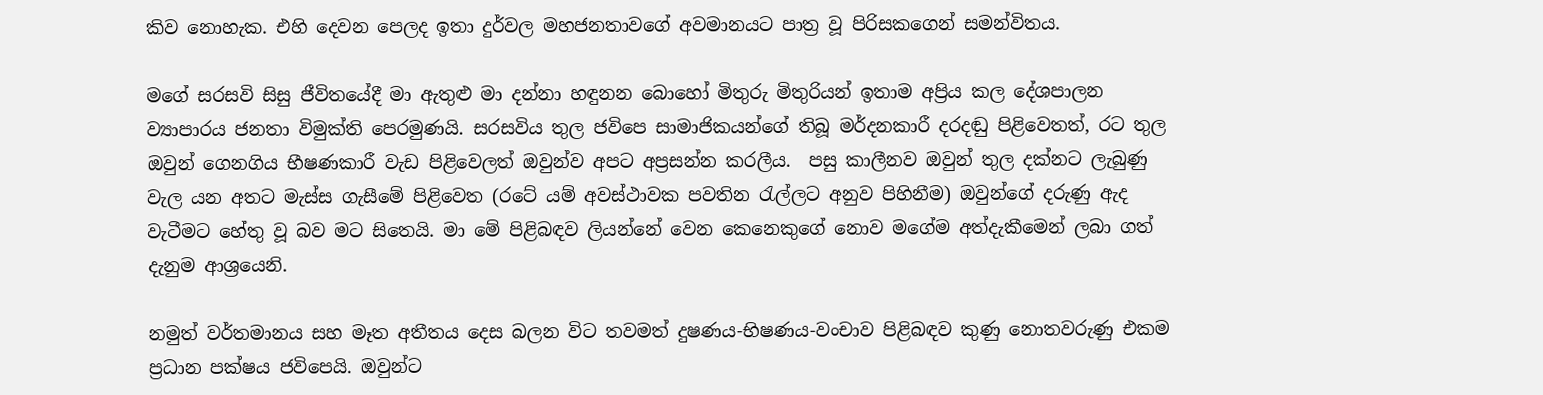කිව නොහැක. එහි දෙවන පෙලද ඉතා දුර්වල මහජනතාවගේ අවමානයට පාත්‍ර වූ පිරිසකගෙන් සමන්විතය.

මගේ සරසවි සිසු ජීවිතයේදී මා ඇතුළු මා දන්නා හඳුනන බොහෝ මිතුරු මිතුරියන් ඉතාම අප්‍රිය කල දේශපාලන ව්‍යාපාරය ජනතා විමුක්ති පෙරමුණයි. සරසවිය තුල ජවිපෙ සාමාජිකයන්ගේ තිබූ මර්දනකාරී දරදඬු පිළිවෙතත්, රට තුල ඔවුන් ගෙනගිය භීෂණකාරී වැඩ පිළිවෙලත් ඔවුන්ව අපට අප්‍රසන්න කරලීය.  පසු කාලීනව ඔවුන් තුල දක්නට ලැබුණු වැල යන අතට මැස්ස ගැසීමේ පිළිවෙත (රටේ යම් අවස්ථාවක පවතින රැල්ලට අනුව පිහිනීම) ඔවුන්ගේ දරුණු ඇද වැටීමට හේතු වූ බව මට සිතෙයි. මා මේ පිළිබඳව ලියන්නේ වෙන කෙනෙකුගේ නොව මගේම අත්දැකීමෙන් ලබා ගත් දැනුම ආශ්‍රයෙනි.

නමුත් වර්තමානය සහ මෑත අතීතය දෙස බලන විට තවමත් දුෂණය-භිෂණය-වංචාව පිළිබඳව කුණු නොතවරුණු එකම ප්‍රධාන පක්ෂය ජවිපෙයි. ඔවුන්ට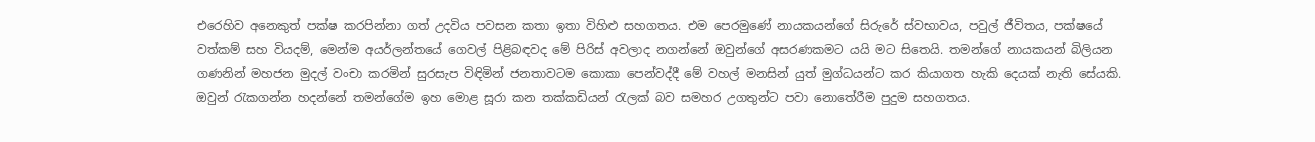එරෙහිව අනෙකුත් පක්ෂ කරපින්නා ගත් උදවිය පවසන කතා ඉතා විහිළු සහගතය. එම පෙරමුණේ නායකයන්ගේ සිරුරේ ස්වභාවය, පවුල් ජීවිතය, පක්ෂයේ වත්කම් සහ වියදම්, මෙන්ම අයර්ලන්තයේ ගෙවල් පිළිබඳවද මේ පිරිස් අවලාද නගන්නේ ඔවුන්ගේ අසරණකමට යයි මට සිතෙයි. තමන්ගේ නායකයන් බිලියන ගණනින් මහජන මුදල් වංචා කරමින් සුරසැප විඳිමින් ජනතාවටම කොකා පෙන්වද්දී මේ වහල් මනසින් යුත් මුග්ධයන්ට කර කියාගත හැකි දෙයක් නැති සේයකි. ඔවුන් රැකගන්න හදන්නේ තමන්ගේම ඉහ මොළ සූරා කන තක්කඩියන් රැලක් බව සමහර උගතුන්ට පවා නොතේරීම පුදුම සහගතය.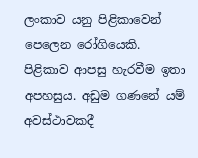ලංකාව යනු පිළිකාවෙන් පෙලෙන රෝගියෙකි. පිළිකාව ආපසු හැරවීම ඉතා අපහසුය. අඩුම ගණනේ යම් අවස්ථාවකදී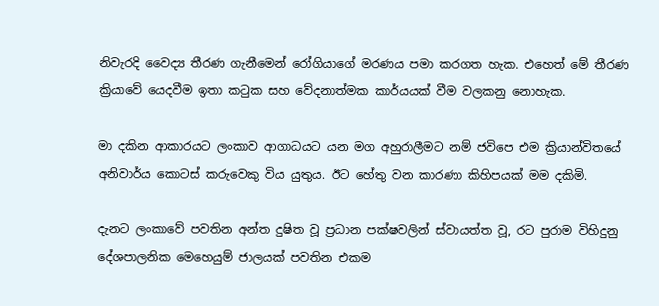නිවැරදි වෛද්‍ය තීරණ ගැනීමෙන් රෝගියාගේ මරණය පමා කරගත හැක. එහෙත් මේ තීරණ ක්‍රියාවේ යෙදවීම ඉතා කටුක සහ වේදනාත්මක කාර්යයක් වීම වලකනු නොහැක.

මා දකින ආකාරයට ලංකාව ආගාධයට යන මග අහුරාලීමට නම් ජවිපෙ එම ක්‍රියාන්විතයේ අනිවාර්ය කොටස් කරුවෙකු විය යුතුය. ඊට හේතු වන කාරණා කිහිපයක් මම දකිමි.

දැනට ලංකාවේ පවතින අන්ත දුෂිත වූ ප්‍රධාන පක්ෂවලින් ස්වායත්ත වූ, රට පුරාම විහිදුනු දේශපාලනික මෙහෙයුම් ජාලයක් පවතින එකම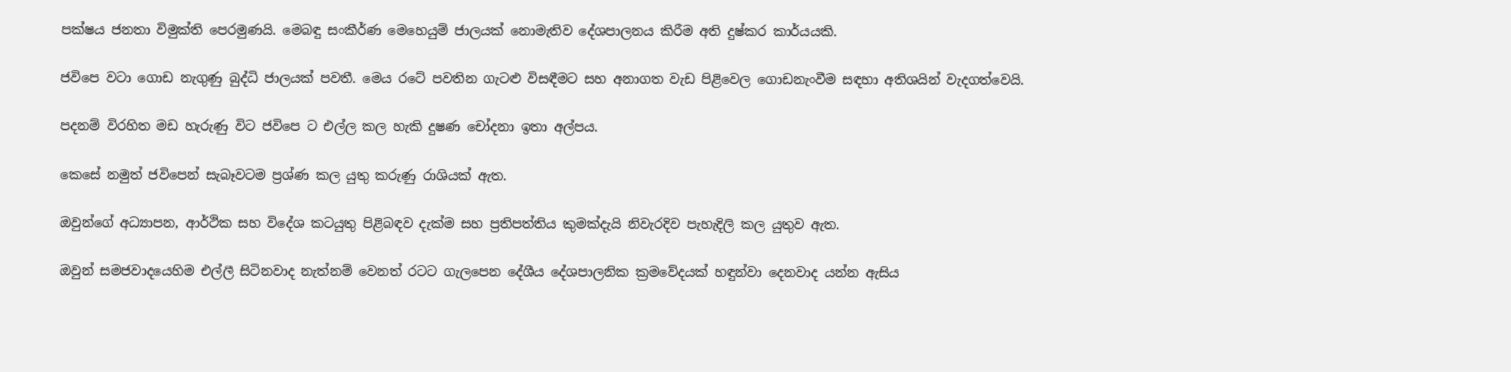පක්ෂය ජනතා විමුක්ති පෙරමුණයි. මෙබඳු සංකීර්ණ මෙහෙයුම් ජාලයක් නොමැතිව දේශපාලනය කිරීම අති දුෂ්කර කාර්යයකි.

ජවිපෙ වටා ගොඩ නැගුණු බුද්ධි ජාලයක් පවතී. මෙය රටේ පවතින ගැටළු විසඳීමට සහ අනාගත වැඩ පිළිවෙල ගොඩනැංවීම සඳහා අතිශයින් වැදගත්වෙයි.

පදනම් විරහිත මඩ හැරුණු විට ජවිපෙ ට එල්ල කල හැකි දුෂණ චෝදනා ඉතා අල්පය.

කෙසේ නමුත් ජවිපෙන් සැබෑවටම ප්‍රශ්ණ කල යුතු කරුණු රාශියක් ඇත.

ඔවුන්ගේ අධ්‍යාපන, ආර්ථික සහ විදේශ කටයුතු පිළිබඳව දැක්ම සහ ප්‍රතිපත්තිය කුමක්දැයි නිවැරදිව පැහැදිලි කල යුතුව ඇත.

ඔවුන් සමජවාදයෙහිම එල්ලී සිටිනවාද නැත්නම් වෙනත් රටට ගැලපෙන දේශීය දේශපාලනික ක්‍රමවේදයක් හඳුන්වා දෙනවාද යන්න ඇසිය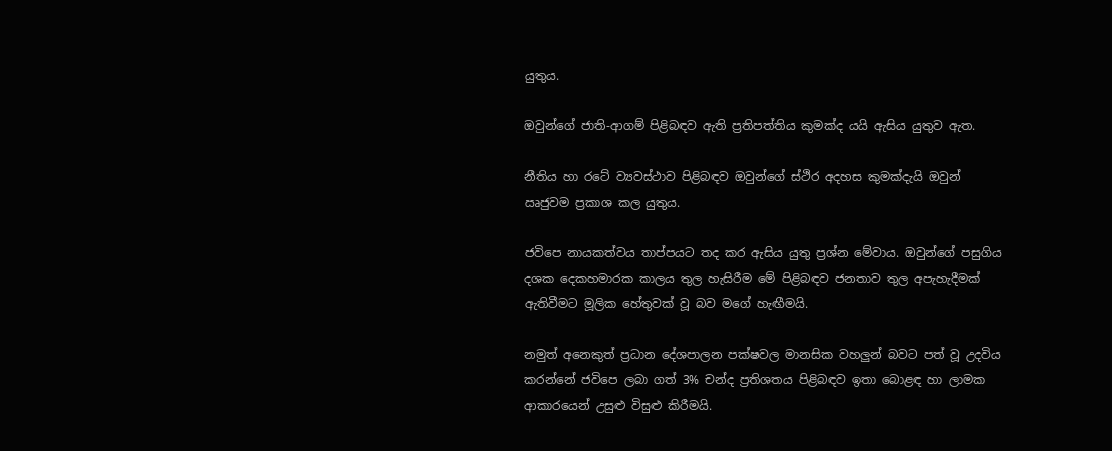යුතුය.

ඔවුන්ගේ ජාති-ආගම් පිළිබඳව ඇති ප්‍රතිපත්තිය කුමක්ද යයි ඇසිය යුතුව ඇත.

නීතිය හා රටේ ව්‍යවස්ථාව පිළිබඳව ඔවුන්ගේ ස්ථිර අදහස කුමක්දැයි ඔවුන් ඍජුවම ප්‍රකාශ කල යුතුය.

ජවිපෙ නායකත්වය තාප්පයට තද කර ඇසිය යුතු ප්‍රශ්න මේවාය. ඔවුන්ගේ පසුගිය දශක දෙකහමාරක කාලය තුල හැසිරීම මේ පිළිබඳව ජනතාව තුල අපැහැදීමක් ඇතිවීමට මූලික හේතුවක් වූ බව මගේ හැඟීමයි.

නමුත් අනෙකුත් ප්‍රධාන දේශපාලන පක්ෂවල මානසික වහලුන් බවට පත් වූ උදවිය කරන්නේ ජවිපෙ ලබා ගත් 3% චන්ද ප්‍රතිශතය පිළිබඳව ඉතා බොළඳ හා ලාමක ආකාරයෙන් උසුළු විසුළු කිරීමයි.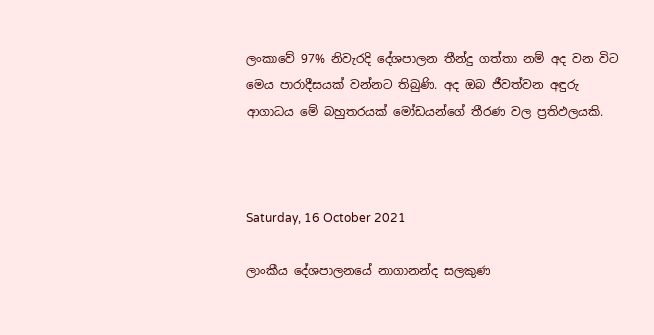ලංකාවේ 97% නිවැරදි දේශපාලන තීන්දු ගත්තා නම් අද වන විට මෙය පාරාදීසයක් වන්නට තිබුණි. අද ඔබ ජීවත්වන අඳුරු ආගාධය මේ බහුතරයක් මෝඩයන්ගේ තීරණ වල ප්‍රතිඵලයකි.



Saturday, 16 October 2021

ලාංකීය දේශපාලනයේ නාගානන්ද සලකුණ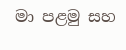මා පළමු සහ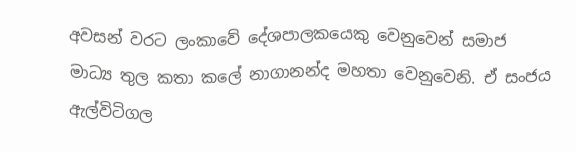අවසන් වරට ලංකාවේ දේශපාලකයෙකු වෙනුවෙන් සමාජ මාධ්‍ය තුල කතා කලේ නාගානන්ද මහතා වෙනුවෙනි. ඒ සංජය ඇල්විටිගල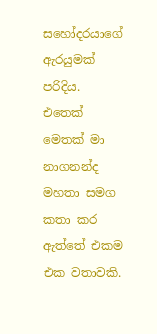සහෝදරයාගේ ඇරයුමක් පරිදිය. එතෙක් මෙතක් මා නාගනන්ද මහතා සමග කතා කර ඇත්තේ එකම එක වතාවකි.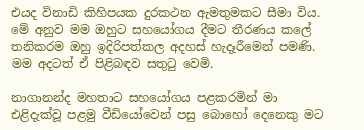එයද විනාඩි කිහිපයක දුරකථන ඇමතුමකට සීමා විය. මේ අනුව මම ඔහුට සහයෝගය දීමට තීරණය කලේ තනිකරම ඔහු ඉදිරිපත්කල අදහස් හැදෑරීමෙන් පමණි. මම අදටත් ඒ පිළිබඳව සතුටු වෙමි.

නාගානන්ද මහතාට සහයෝගය පළකරමින් මා එළිදැක්වූ පළමු වීඩියෝවෙන් පසු බොහෝ දෙනෙකු මට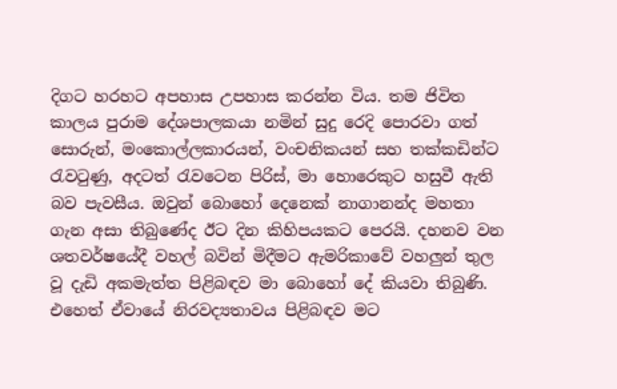දිගට හරහට අපහාස උපහාස කරන්න විය. තම ජිවිත කාලය පුරාම දේශපාලකයා නමින් සුදු රෙදි පොරවා ගත් සොරුන්, මංකොල්ලකාරයන්, වංචනිකයන් සහ තක්කඩින්ට රැවටුණු, අදටත් රැවටෙන පිරිස්, මා හොරෙකුට හසුවී ඇති බව පැවසීය. ඔවුන් බොහෝ දෙනෙක් නාගානන්ද මහතා ගැන අසා තිබුණේද ඊට දින කිහිපයකට පෙරයි. දහනව වන ශතවර්ෂයේදී වහල් බවින් මිදීමට ඇමරිකාවේ වහලුන් තුල වූ දැඩි අකමැත්ත පිළිබඳව මා බොහෝ දේ කියවා තිබුණි. එහෙත් ඒවායේ නිරවද්‍යතාවය පිළිබඳව මට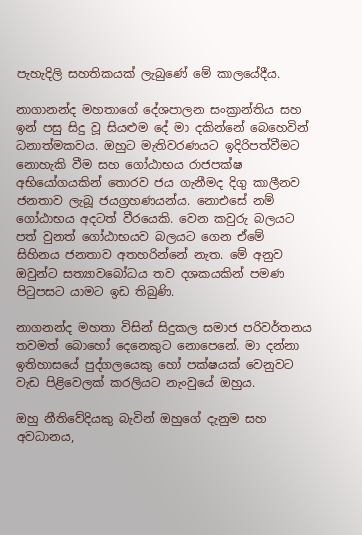පැහැදිලි සහතිකයක් ලැබුණේ මේ කාලයේදීය.

නාගානන්ද මහතාගේ දේශපාලන සංක්‍රාන්තිය සහ ඉන් පසු සිදු වූ සියළුම දේ මා දකින්නේ බෙහෙවින් ධනාත්මකවය. ඔහුට මැතිවරණයට ඉදිරිපත්වීමට නොහැකි වීම සහ ගෝඨාභය රාජපක්ෂ අභියෝගයකින් තොරව ජය ගැනීමද දිගු කාලීනව ජනතාව ලැබූ ජයග්‍රහණයන්ය. නොඑසේ නම් ගෝඨාභය අදටත් වීරයෙකි. වෙන කවුරු බලයට පත් වුනත් ගෝඨාභයව බලයට ගෙන ඒමේ සිහිනය ජනතාව අතහරින්නේ නැත. මේ අනුව ඔවුන්ට සත්‍යාවබෝධය තව දශකයකින් පමණ පිටුපසට යාමට ඉඩ තිබුණි.

නාගනන්ද මහතා විසින් සිදුකල සමාජ පරිවර්තනය තවමත් බොහෝ දෙනෙකුට නොපෙනේ. මා දන්නා ඉතිහාසයේ පුද්ගලයෙකු හෝ පක්ෂයක් වෙනුවට වැඩ පිළිවෙලක් කරලියට නැංවුයේ ඔහුය.

ඔහු නීතිවේදියකු බැවින් ඔහුගේ දැනුම සහ අවධානය,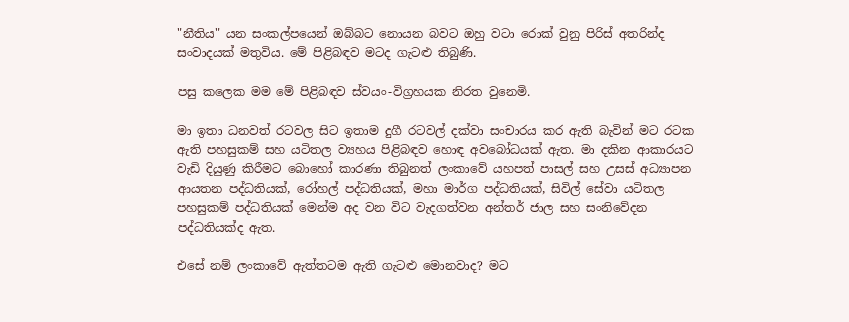"නීතිය" යන සංකල්පයෙන් ඔබ්බට නොයන බවට ඔහු වටා රොක් වුනු පිරිස් අතරින්ද සංවාදයක් මතුවිය. මේ පිළිබඳව මටද ගැටළු තිබුණි.

පසු කලෙක මම මේ පිළිබඳව ස්වයං-විග්‍රහයක නිරත වුනෙමි.

මා ඉතා ධනවත් රටවල සිට ඉතාම දුගී රටවල් දක්වා සංචාරය කර ඇති බැවින් මට රටක ඇති පහසුකම් සහ යටිතල ව්‍යහය පිළිබඳව හොඳ අවබෝධයක් ඇත. මා දකින ආකාරයට වැඩි දියුණු කිරීමට බොහෝ කාරණා තිබුනත් ලංකාවේ යහපත් පාසල් සහ උසස් අධ්‍යාපන ආයතන පද්ධතියක්, රෝහල් පද්ධතියක්, මහා මාර්ග පද්ධතියක්, සිවිල් සේවා යටිතල පහසුකම් පද්ධතියක් මෙන්ම අද වන විට වැදගත්වන අන්තර් ජාල සහ සංනිවේදන පද්ධතියක්ද ඇත.

එසේ නම් ලංකාවේ ඇත්තටම ඇති ගැටළු මොනවාද? මට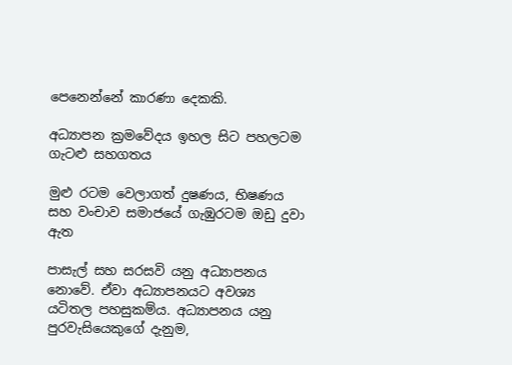පෙනෙන්නේ කාරණා දෙකකි.

අධ්‍යාපන ක්‍රමවේදය ඉහල සිට පහලටම ගැටළු සහගතය

මුළු රටම වෙලාගත් දුෂණය, භිෂණය සහ වංචාව සමාජයේ ගැඹුරටම ඔඩු දුවා ඇත

පාසැල් සහ සරසවි යනු අධ්‍යාපනය නොවේ. ඒවා අධ්‍යාපනයට අවශ්‍ය යටිතල පහසුකම්ය. අධ්‍යාපනය යනු පුරවැසියෙකුගේ දැනුම,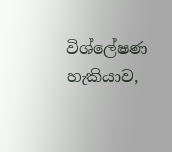විශ්ලේෂණ හැකියාව,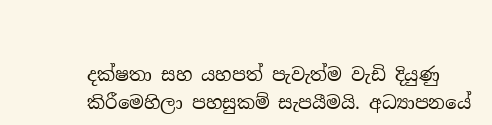දක්ෂතා සහ යහපත් පැවැත්ම වැඩි දියුණු කිරීමෙහිලා පහසුකම් සැපයීමයි. අධ්‍යාපනයේ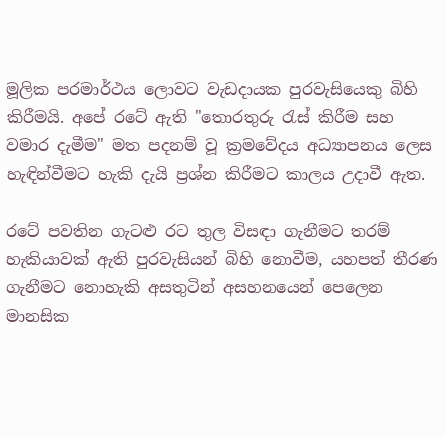මූලික පරමාර්ථය ලොවට වැඩදායක පුරවැසියෙකු බිහි කිරීමයි. අපේ රටේ ඇති "තොරතුරු රැස් කිරීම සහ වමාර දැමීම" මත පදනම් වූ ක්‍රමවේදය අධ්‍යාපනය ලෙස හැඳින්වීමට හැකි දැයි ප්‍රශ්න කිරීමට කාලය උදාවී ඇත.

රටේ පවතින ගැටළු රට තුල විසඳා ගැනීමට තරම් හැකියාවක් ඇති පුරවැසියන් බිහි නොවීම, යහපත් තීරණ ගැනීමට නොහැකි අසතුටින් අසහනයෙන් පෙලෙන මානසික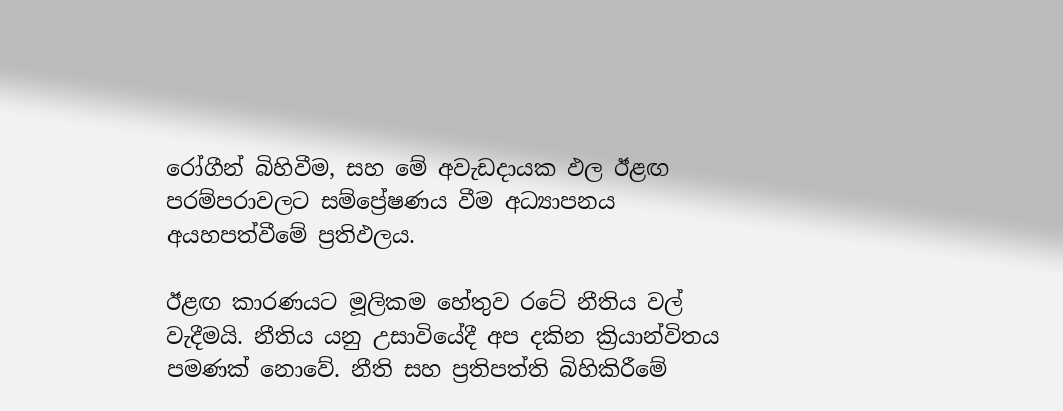රෝගීන් බිහිවීම, සහ මේ අවැඩදායක ඵල ඊළඟ පරම්පරාවලට සම්ප්‍රේෂණය වීම අධ්‍යාපනය අයහපත්වීමේ ප්‍රතිඵලය.

ඊළඟ කාරණයට මූලිකම හේතුව රටේ නීතිය වල් වැදීමයි. නීතිය යනු උසාවියේදී අප දකින ක්‍රියාන්විතය පමණක් නොවේ. නීති සහ ප්‍රතිපත්ති බිහිකිරීමේ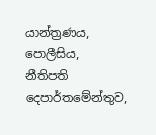යාන්ත්‍රණය,  පොලීසිය, නීතිපති දෙපාර්තමේන්තුව,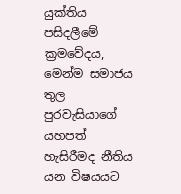යුක්තිය පසිදලීමේ ක්‍රමවේදය, මෙන්ම සමාජය තුල පුරවැසියාගේ යහපත් හැසිරීමද නීතිය යන විෂයයට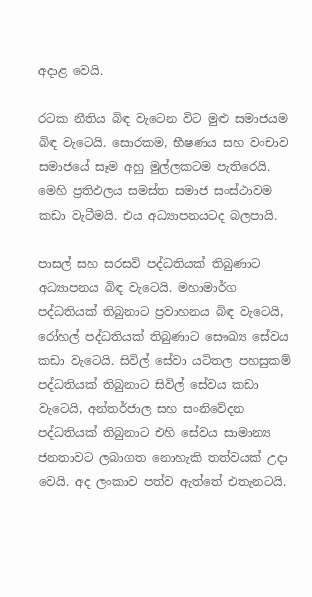අදාළ වෙයි.

රටක නීතිය බිඳ වැටෙන විට මුළු සමාජයම බිඳ වැටෙයි. සොරකම, භීෂණය සහ වංචාව සමාජයේ සෑම අහු මුල්ලකටම පැතිරෙයි. මෙහි ප්‍රතිඵලය සමස්ත සමාජ සංස්ථාවම කඩා වැටීමයි. එය අධ්‍යාපනයටද බලපායි.

පාසල් සහ සරසවි පද්ධතියක් තිබුණාට අධ්‍යාපනය බිඳ වැටෙයි. මහාමාර්ග පද්ධතියක් තිබුනාට ප්‍රවාහනය බිඳ වැටෙයි,  රෝහල් පද්ධතියක් තිබුණාට සෞඛ්‍ය සේවය කඩා වැටෙයි. සිවිල් සේවා යටිතල පහසුකම් පද්ධතියක් තිබුනාට සිවිල් සේවය කඩා වැටෙයි, අන්තර්ජාල සහ සංනිවේදන පද්ධතියක් තිබුනාට එහි සේවය සාමාන්‍ය ජනතාවට ලබාගත නොහැකි තත්වයක් උදා වෙයි. අද ලංකාව පත්ව ඇත්තේ එතැනටයි.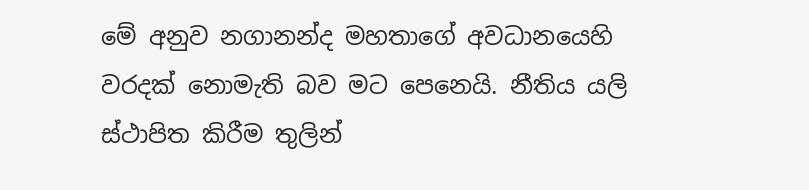මේ අනුව නගානන්ද මහතාගේ අවධානයෙහි වරදක් නොමැති බව මට පෙනෙයි. නීතිය යලි ස්ථාපිත කිරීම තුලින්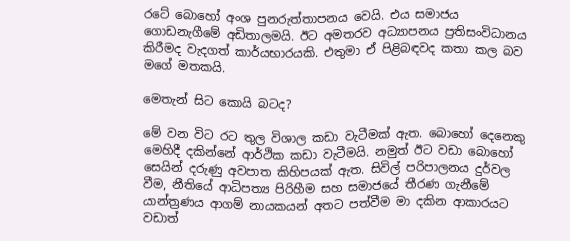රටේ බොහෝ අංශ පුනරුත්තාපනය වෙයි. එය සමාජය ගොඩනැගීමේ අඩිතාලමයි. ඊට අමතරව අධ්‍යාපනය ප්‍රතිසංවිධානය කිරීමද වැදගත් කාර්යභාරයකි. එතුමා ඒ පිළිබඳවද කතා කල බව මගේ මතකයි.

මෙතැන් සිට කොයි බටද?

මේ වන විට රට තුල විශාල කඩා වැටීමක් ඇත. බොහෝ දෙනෙකු මෙහිදී දකින්නේ ආර්ථික කඩා වැටීමයි. නමුත් ඊට වඩා බොහෝ සෙයින් දරුණු අවපාත කිහිපයක් ඇත. සිවිල් පරිපාලනය දුර්වල වීම, නීතියේ ආධිපත්‍ය පිරිහීම සහ සමාජයේ තීරණ ගැනීමේ යාන්ත්‍රණය ආගම් නායකයන් අතට පත්වීම මා දකින ආකාරයට වඩාත්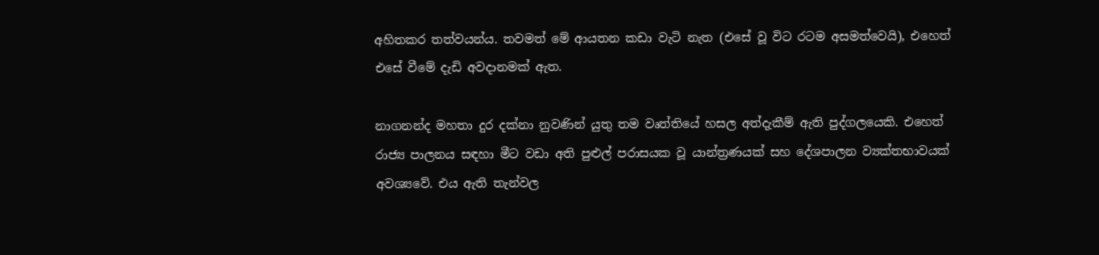අහිතකර තත්වයන්ය. තවමත් මේ ආයතන කඩා වැටි නැත (එසේ වූ විට රටම අසමත්වෙයි), එහෙත් එසේ වීමේ දැඩි අවදානමක් ඇත.

නාගනන්ද මහතා දුර දක්නා නුවණින් යුතු තම වෘත්තියේ හසල අත්දැකීම් ඇති පුද්ගලයෙකි. එහෙත් රාජ්‍ය පාලනය සඳහා මීට වඩා අති පුළුල් පරාසයක වූ යාන්ත්‍රණයක් සහ දේශපාලන ව්‍යක්තභාවයක් අවශ්‍යවේ. එය ඇති තැන්වල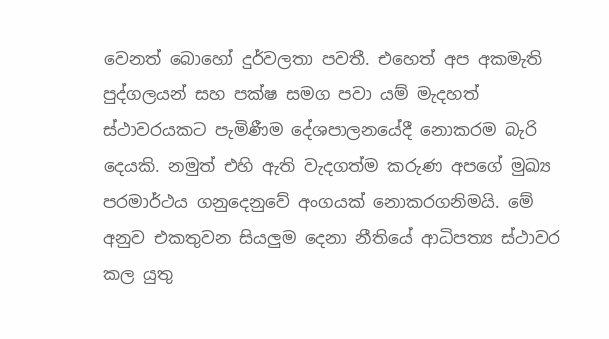වෙනත් බොහෝ දුර්වලතා පවතී. එහෙත් අප අකමැති පුද්ගලයන් සහ පක්ෂ සමග පවා යම් මැදහත් ස්ථාවරයකට පැමිණීම දේශපාලනයේදී නොකරම බැරි දෙයකි. නමුත් එහි ඇති වැදගත්ම කරුණ අපගේ මුඛ්‍ය පරමාර්ථය ගනුදෙනුවේ අංගයක් නොකරගනිමයි. මේ අනුව එකතුවන සියලුම දෙනා නීතියේ ආධිපත්‍ය ස්ථාවර කල යුතු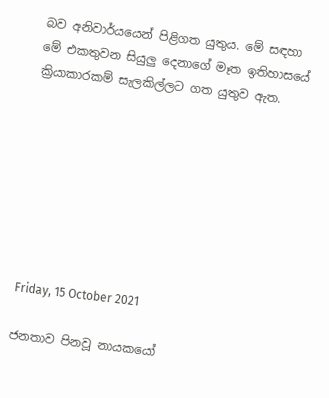බව අනිවාර්යයෙන් පිළිගත යුතුය. මේ සඳහා මේ එකතුවන සියුලු දෙනාගේ මෑත ඉතිහාසයේ ක්‍රියාකාරකම් සැලකිල්ලට ගත යුතුව ඇත.








Friday, 15 October 2021

ජනතාව පිනවූ නායකයෝ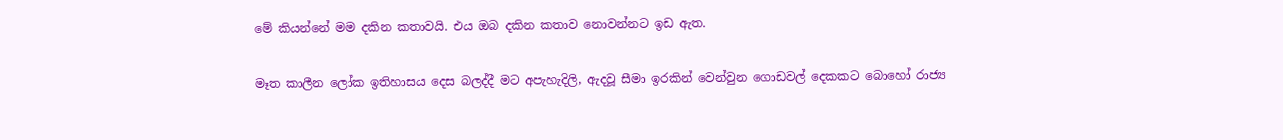මේ කියන්නේ මම දකින කතාවයි. එය ඔබ දකින කතාව නොවන්නට ඉඩ ඇත.

මෑත කාලීන ලෝක ඉතිහාසය දෙස බලද්දී මට අපැහැදිලි, ඇදවූ සීමා ඉරකින් වෙන්වුන ගොඩවල් දෙකකට බොහෝ රාජ්‍ය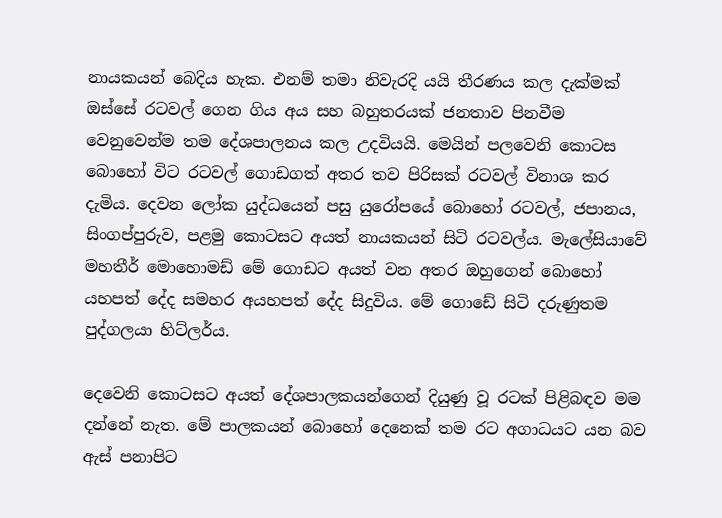නායකයන් බෙදිය හැක. එනම් තමා නිවැරදි යයි තීරණය කල දැක්මක් ඔස්සේ රටවල් ගෙන ගිය අය සහ බහුතරයක් ජනතාව පිනවීම වෙනුවෙන්ම තම දේශපාලනය කල උදවියයි. මෙයින් පලවෙනි කොටස බොහෝ විට රටවල් ගොඩගත් අතර තව පිරිසක් රටවල් විනාශ කර දැමිය. දෙවන ලෝක යුද්ධයෙන් පසු යුරෝපයේ බොහෝ රටවල්, ජපානය, සිංගප්පුරුව, පළමු කොටසට අයත් නායකයන් සිටි රටවල්ය. මැලේසියාවේ මහතීර් මොහොමඩ් මේ ගොඩට අයත් වන අතර ඔහුගෙන් බොහෝ යහපත් දේද සමහර අයහපත් දේද සිදුවිය. මේ ගොඩේ සිටි දරුණුතම පුද්ගලයා හිට්ලර්ය.

දෙවෙනි කොටසට අයත් දේශපාලකයන්ගෙන් දියුණු වූ රටක් පිළිබඳව මම දන්නේ නැත. මේ පාලකයන් බොහෝ දෙනෙක් තම රට අගාධයට යන බව ඇස් පනාපිට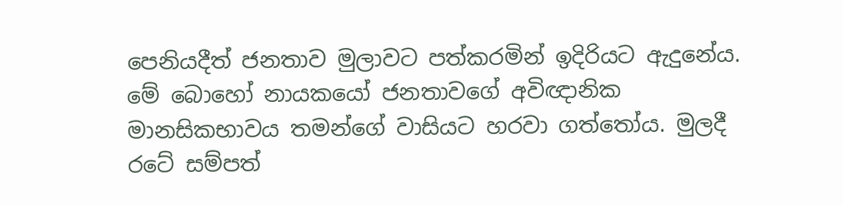පෙනියදීත් ජනතාව මුලාවට පත්කරමින් ඉදිරියට ඇදුනේය. මේ බොහෝ නායකයෝ ජනතාවගේ අවිඥානික මානසිකභාවය තමන්ගේ වාසියට හරවා ගත්තෝය. මුලදී රටේ සම්පත්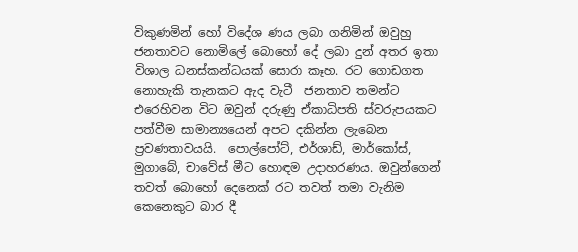විකුණමින් හෝ විදේශ ණය ලබා ගනිමින් ඔවුහු ජනතාවට නොමිලේ බොහෝ දේ ලබා දුන් අතර ඉතා විශාල ධනස්කන්ධයක් සොරා කෑහ. රට ගොඩගත නොහැකි තැනකට ඇද වැටී  ජනතාව තමන්ට එරෙහිවන විට ඔවුන් දරුණු ඒකාධිපති ස්වරුපයකට පත්වීම සාමාන්‍යයෙන් අපට දකින්න ලැබෙන ප්‍රවණතාවයයි.  පොල්පෝට්, එර්ශාඩ්, මාර්කෝස්, මුගාබේ, චාවේස් මීට හොඳම උදාහරණය. ඔවුන්ගෙන් තවත් බොහෝ දෙනෙක් රට තවත් තමා වැනිම කෙනෙකුට බාර දී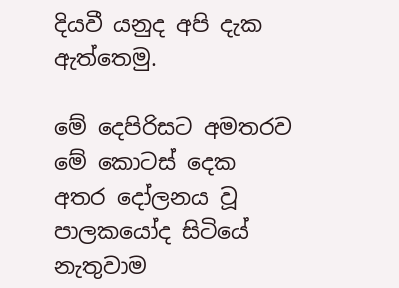දියවී යනුද අපි දැක ඇත්තෙමු.

මේ දෙපිරිසට අමතරව මේ කොටස් දෙක අතර දෝලනය වූ පාලකයෝද සිටියේ නැතුවාම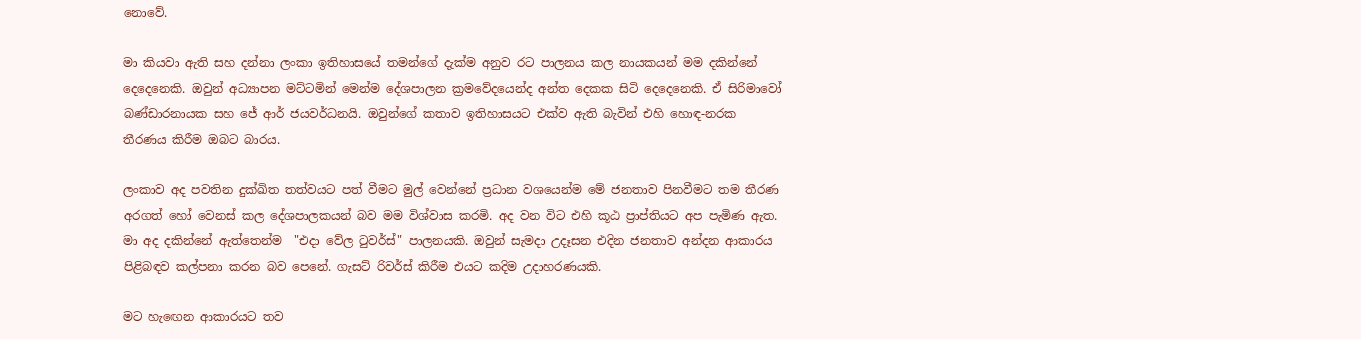නොවේ.

මා කියවා ඇති සහ දන්නා ලංකා ඉතිහාසයේ තමන්ගේ දැක්ම අනුව රට පාලනය කල නායකයන් මම දකින්නේ දෙදෙනෙකි. ඔවුන් අධ්‍යාපන මට්ටමින් මෙන්ම දේශපාලන ක්‍රමවේදයෙන්ද අන්ත දෙකක සිටි දෙදෙනෙකි. ඒ සිරිමාවෝ බණ්ඩාරනායක සහ ජේ ආර් ජයවර්ධනයි. ඔවුන්ගේ කතාව ඉතිහාසයට එක්ව ඇති බැවින් එහි හොඳ-නරක තීරණය කිරීම ඔබට බාරය.

ලංකාව අද පවතින දුක්ඛිත තත්වයට පත් වීමට මුල් වෙන්නේ ප්‍රධාන වශයෙන්ම මේ ජනතාව පිනවීමට තම තීරණ අරගත් හෝ වෙනස් කල දේශපාලකයන් බව මම විශ්වාස කරමි. අද වන විට එහි කූඨ ප්‍රාප්තියට අප පැමිණ ඇත. මා අද දකින්නේ ඇත්තෙන්ම  "එදා වේල ටුවර්ස්" පාලනයකි. ඔවුන් සැමදා උදෑසන එදින ජනතාව අන්දන ආකාරය පිළිබඳව කල්පනා කරන බව පෙනේ. ගැසට් රිවර්ස් කිරීම එයට කදිම උදාහරණයකි.

මට හැඟෙන ආකාරයට තව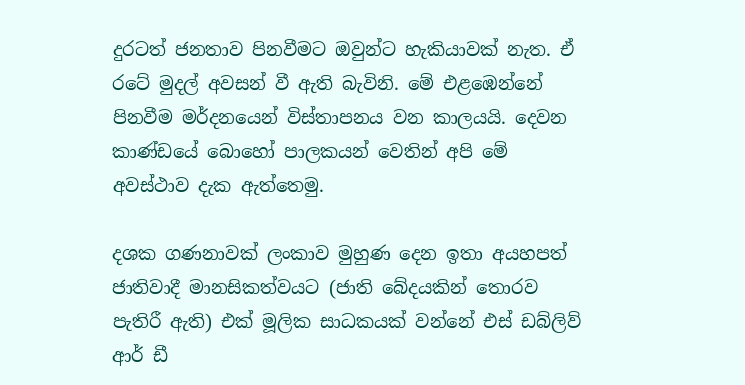දුරටත් ජනතාව පිනවීමට ඔවුන්ට හැකියාවක් නැත. ඒ රටේ මුදල් අවසන් වී ඇති බැවිනි. මේ එළඹෙන්නේ පිනවීම මර්දනයෙන් විස්තාපනය වන කාලයයි. දෙවන කාණ්ඩයේ බොහෝ පාලකයන් වෙතින් අපි මේ අවස්ථාව දැක ඇත්තෙමු.

දශක ගණනාවක් ලංකාව මුහුණ දෙන ඉතා අයහපත් ජාතිවාදී මානසිකත්වයට (ජාති බේදයකින් තොරව පැතිරී ඇති) එක් මූලික සාධකයක් වන්නේ එස් ඩබ්ලිව් ආර් ඩී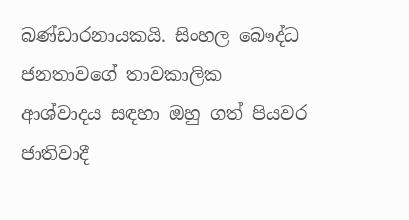බණ්ඩාරනායකයි. සිංහල බෞද්ධ ජනතාවගේ තාවකාලික ආශ්වාදය සඳහා ඔහු ගත් පියවර ජාතිවාදී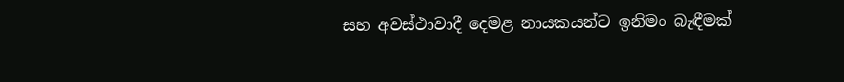සහ අවස්ථාවාදී දෙමළ නායකයන්ට ඉනිමං බැඳීමක්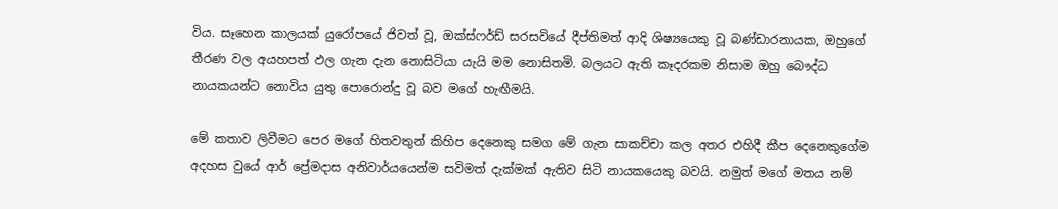විය. සෑහෙන කාලයක් යුරෝපයේ ජිවත් වූ, ඔක්ස්ෆර්ඩ් සරසවියේ දීප්තිමත් ආදි ශිෂ්‍යයෙකු වූ බණ්ඩාරනායක, ඔහුගේ තීරණ වල අයහපත් ඵල ගැන දැන නොසිටියා යැයි මම නොසිතමි. බලයට ඇති කෑදරකම නිසාම ඔහු බෞද්ධ නායකයන්ට නොවිය යුතු පොරොන්දු වූ බව මගේ හැඟීමයි.

මේ කතාව ලිවීමට පෙර මගේ හිතවතුන් කිහිප දෙනෙකු සමග මේ ගැන සාකච්චා කල අතර එහිදී කීප දෙනෙකුගේම අදහස වුයේ ආර් ප්‍රේමදාස අනිවාර්යයෙන්ම සවිමත් දැක්මක් ඇතිව සිටි නායකයෙකු බවයි. නමුත් මගේ මතය නම්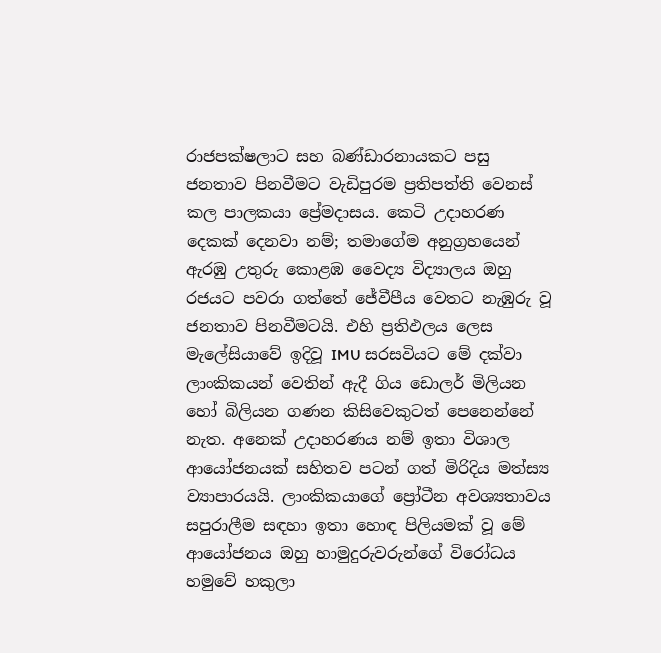රාජපක්ෂලාට සහ බණ්ඩාරනායකට පසු ජනතාව පිනවීමට වැඩිපුරම ප්‍රතිපත්ති වෙනස් කල පාලකයා ප්‍රේමදාසය. කෙටි උදාහරණ දෙකක් දෙනවා නම්; තමාගේම අනුග්‍රහයෙන් ඇරඹු උතුරු කොළඹ වෛද්‍ය විද්‍යාලය ඔහු රජයට පවරා ගත්තේ ජේවීපීය වෙතට නැඹුරු වූ ජනතාව පිනවීමටයි. එහි ප්‍රතිඵලය ලෙස මැලේසියාවේ ඉදිවූ IMU සරසවියට මේ දක්වා ලාංකිකයන් වෙතින් ඇදී ගිය ඩොලර් මිලියන හෝ බිලියන ගණන කිසිවෙකුටත් පෙනෙන්නේ නැත. අනෙක් උදාහරණය නම් ඉතා විශාල ආයෝජනයක් සහිතව පටන් ගත් මිරිදිය මත්ස්‍ය ව්‍යාපාරයයි. ලාංකිකයාගේ ප්‍රෝටීන අවශ්‍යතාවය සපුරාලීම සඳහා ඉතා හොඳ පිලියමක් වූ මේ ආයෝජනය ඔහු හාමුදුරුවරුන්ගේ විරෝධය හමුවේ හකුලා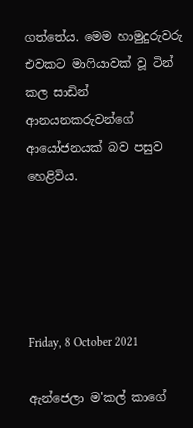ගත්තේය. මෙම හාමුදුරුවරු එවකට මාෆියාවක් වූ ටින් කල සාඩින් ආනයනකරුවන්ගේ ආයෝජනයක් බව පසුව හෙළිවිය.





Friday, 8 October 2021

ඇන්ජෙලා ම'කල් කාගේ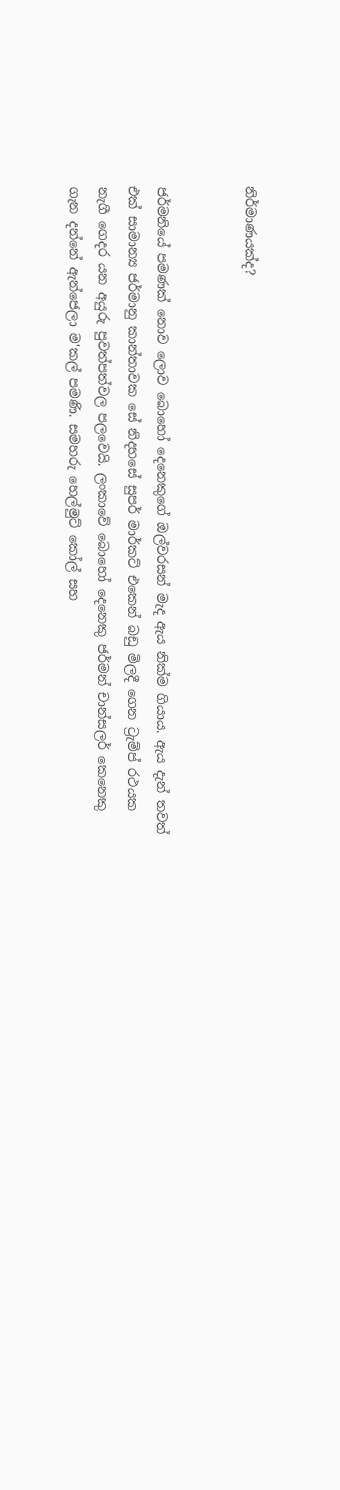නිර්මාණයක්ද?


ජර්මනියේ පමණක් නොව ලොව බොහෝ දෙනෙකුගේ ඔල්වරසන් මැද ඇය නික්ම ගියාය. ඇය දැන් තවත් එක් සාමාන්‍ය ජර්මානු කාන්තාවක සේ නිදහසේ සුපර් මාර්කට් එකෙන් බඩු මිලදී ගෙන ට්‍රැම්ප් රථයක නැගී ගෙදර යන අයුරු පුවත්පත්වල පලවෙයි. ලංකාවේ බොහෝ දෙනෙකු ජර්මන් චාන්සලර් කෙනෙකු ගැන දන්නේ ඇන්ජෙලා ම'කල් පමණි. සමහරු හෙල්මුට් කෝල් සහ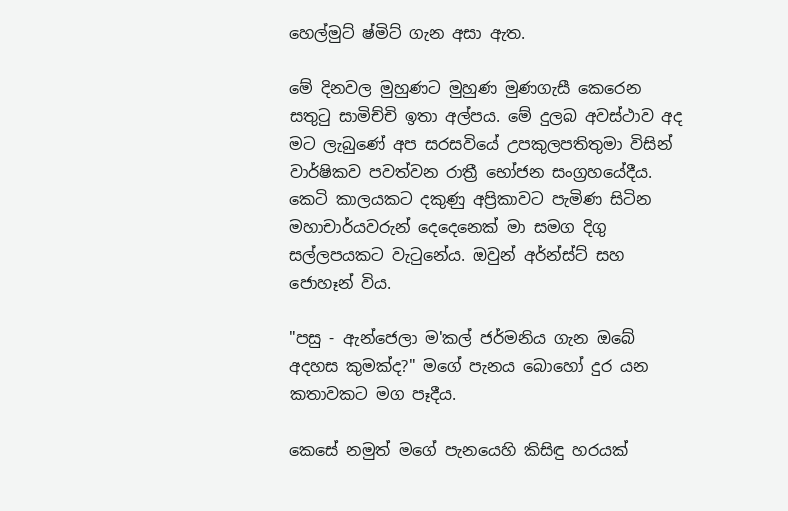හෙල්මුට් ෂ්මිට් ගැන අසා ඇත.

මේ දිනවල මුහුණට මුහුණ මුණගැසී කෙරෙන සතුටු සාමිච්චි ඉතා අල්පය. මේ දුලබ අවස්ථාව අද මට ලැබුණේ අප සරසවියේ උපකුලපතිතුමා විසින් වාර්ෂිකව පවත්වන රාත්‍රී භෝජන සංග්‍රහයේදීය. කෙටි කාලයකට දකුණු අප්‍රිකාවට පැමිණ සිටින මහාචාර්යවරුන් දෙදෙනෙක් මා සමග දිගු සල්ලපයකට වැටුනේය. ඔවුන් අර්න්ස්ට් සහ ජොහෑන් විය.

"පසු - ඇන්ජෙලා ම'කල් ජර්මනිය ගැන ඔබේ අදහස කුමක්ද?" මගේ පැනය බොහෝ දුර යන කතාවකට මග පෑදීය.

කෙසේ නමුත් මගේ පැනයෙහි කිසිඳු හරයක්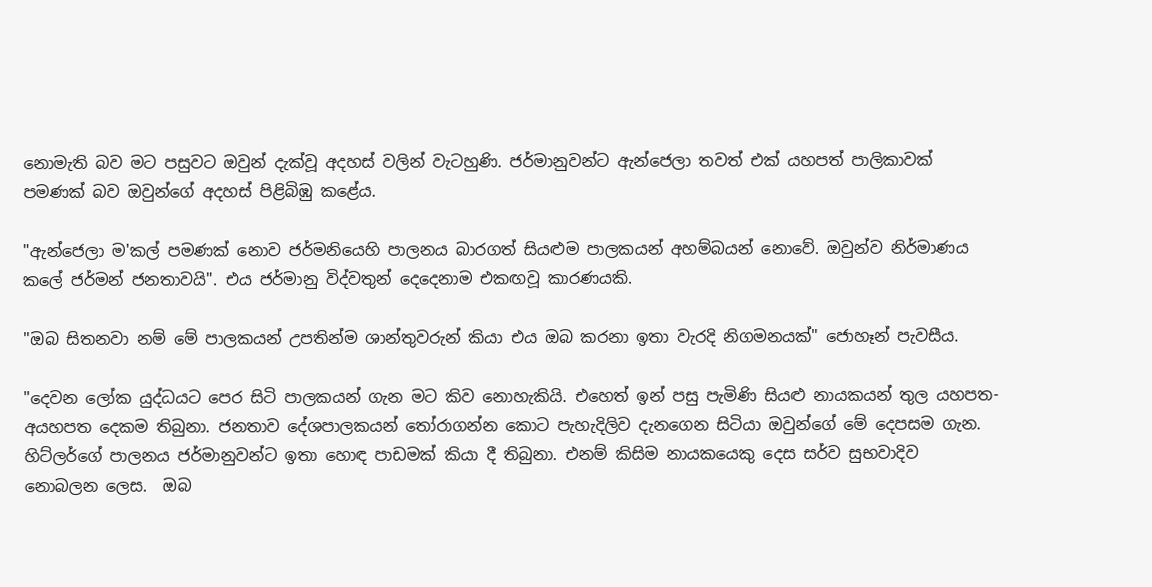නොමැති බව මට පසුවට ඔවුන් දැක්වූ අදහස් වලින් වැටහුණි. ජර්මානුවන්ට ඇන්ජෙලා තවත් එක් යහපත් පාලිකාවක් පමණක් බව ඔවුන්ගේ අදහස් පිළිබිඹු කළේය.

"ඇන්ජෙලා ම'කල් පමණක් නොව ජර්මනියෙහි පාලනය බාරගත් සියළුම පාලකයන් අහම්බයන් නොවේ. ඔවුන්ව නිර්මාණය කලේ ජර්මන් ජනතාවයි". එය ජර්මානු විද්වතුන් දෙදෙනාම එකඟවූ කාරණයකි.

"ඔබ සිතනවා නම් මේ පාලකයන් උපතින්ම ශාන්තුවරුන් කියා එය ඔබ කරනා ඉතා වැරදි නිගමනයක්" ජොහෑන් පැවසීය.

"දෙවන ලෝක යුද්ධයට පෙර සිටි පාලකයන් ගැන මට කිව නොහැකියි. එහෙත් ඉන් පසු පැමිණි සියළු නායකයන් තුල යහපත-අයහපත දෙකම තිබුනා. ජනතාව දේශපාලකයන් තෝරාගන්න කොට පැහැදිලිව දැනගෙන සිටියා ඔවුන්ගේ මේ දෙපසම ගැන. හිට්ලර්ගේ පාලනය ජර්මානුවන්ට ඉතා හොඳ පාඩමක් කියා දී තිබුනා. එනම් කිසිම නායකයෙකු දෙස සර්ව සුභවාදිව නොබලන ලෙස.  ඔබ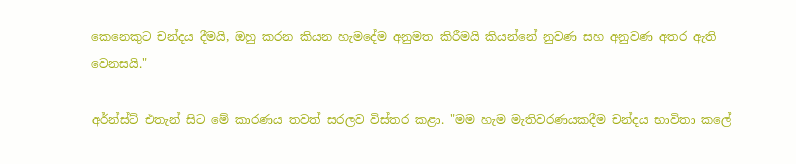කෙනෙකුට චන්දය දීමයි, ඔහු කරන කියන හැමදේම අනුමත කිරීමයි කියන්නේ නුවණ සහ අනුවණ අතර ඇති වෙනසයි."

අර්න්ස්ට් එතැන් සිට මේ කාරණය තවත් සරලව විස්තර කළා. "මම හැම මැතිවරණයකදීම චන්දය භාවිතා කලේ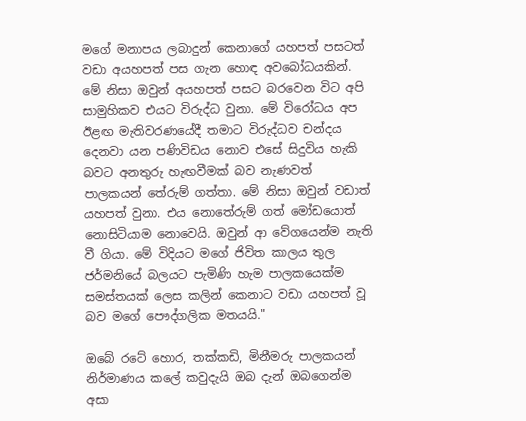මගේ මනාපය ලබාදුන් කෙනාගේ යහපත් පසටත් වඩා අයහපත් පස ගැන හොඳ අවබෝධයකින්. මේ නිසා ඔවුන් අයහපත් පසට බරවෙන විට අපි සාමුහිකව එයට විරුද්ධ වුනා. මේ විරෝධය අප ඊළඟ මැතිවරණයේදී තමාට විරුද්ධව චන්දය දෙනවා යන පණිවිඩය නොව එසේ සිදුවිය හැකි බවට අනතුරු හැඟවීමක් බව නැණවත් පාලකයන් තේරුම් ගත්තා. මේ නිසා ඔවුන් වඩාත් යහපත් වුනා. එය නොතේරුම් ගත් මෝඩයොත් නොසිටියාම නොවෙයි. ඔවුන් ආ වේගයෙන්ම නැති වී ගියා. මේ විදියට මගේ ජිවිත කාලය තුල ජර්මනියේ බලයට පැමිණි හැම පාලකයෙක්ම සමස්තයක් ලෙස කලින් කෙනාට වඩා යහපත් වූ බව මගේ පෞද්ගලික මතයයි."

ඔබේ රටේ හොර, තක්කඩි, මිනීමරු පාලකයන් නිර්මාණය කලේ කවුදැයි ඔබ දැන් ඔබගෙන්ම අසා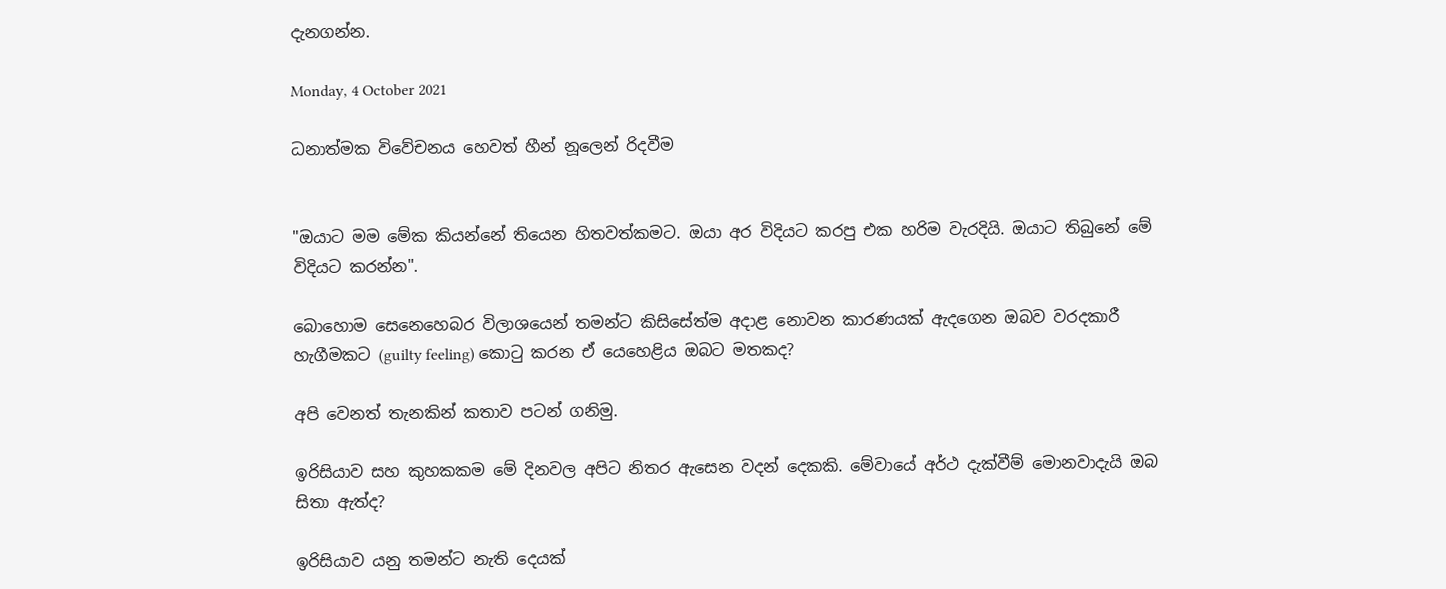දැනගන්න.

Monday, 4 October 2021

ධනාත්මක විවේචනය හෙවත් හීන් නූලෙන් රිදවීම


"ඔයාට මම මේක කියන්නේ තියෙන හිතවත්කමට. ඔයා අර විදියට කරපු එක හරිම වැරදියි. ඔයාට තිබුනේ මේ විදියට කරන්න".

බොහොම සෙනෙහෙබර විලාශයෙන් තමන්ට කිසිසේත්ම අදාළ නොවන කාරණයක් ඇදගෙන ඔබව වරදකාරී හැගීමකට (guilty feeling) කොටු කරන ඒ යෙහෙළිය ඔබට මතකද?

අපි වෙනත් තැනකින් කතාව පටන් ගනිමු.

ඉරිසියාව සහ කුහකකම මේ දිනවල අපිට නිතර ඇසෙන වදන් දෙකකි. මේවායේ අර්ථ දැක්වීම් මොනවාදැයි ඔබ සිතා ඇත්ද?

ඉරිසියාව යනු තමන්ට නැති දෙයක්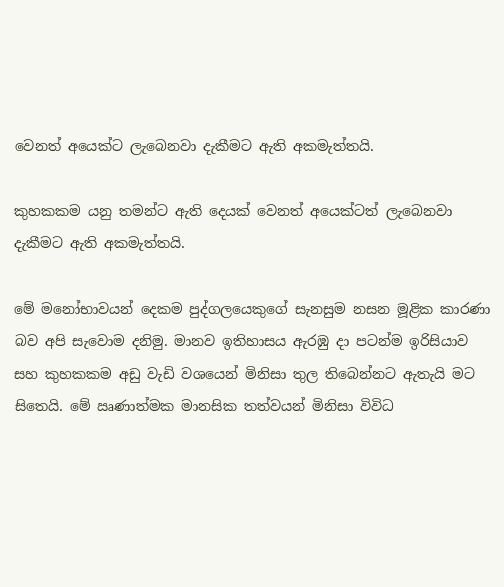වෙනත් අයෙක්ට ලැබෙනවා දැකීමට ඇති අකමැත්තයි.

කුහකකම යනු තමන්ට ඇති දෙයක් වෙනත් අයෙක්ටත් ලැබෙනවා දැකීමට ඇති අකමැත්තයි.

මේ මනෝභාවයන් දෙකම පුද්ගලයෙකුගේ සැනසුම නසන මූළික කාරණා බව අපි සැවොම දනිමු. මානව ඉතිහාසය ඇරඹු දා පටන්ම ඉරිසියාව සහ කුහකකම අඩු වැඩි වශයෙන් මිනිසා තුල තිබෙන්නට ඇතැයි මට සිතෙයි. මේ ඍණාත්මක මානසික තත්වයන් මිනිසා විවිධ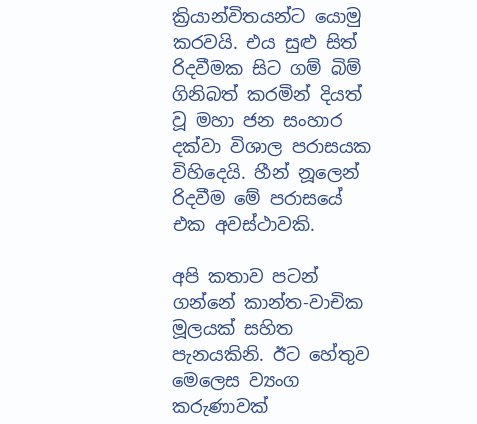ක්‍රියාන්විතයන්ට යොමු කරවයි. එය සුළු සිත් රිදවීමක සිට ගම් බිම් ගිනිබත් කරමින් දියත් වූ මහා ජන සංහාර දක්වා විශාල පරාසයක විහිදෙයි. හීන් නූලෙන් රිදවීම මේ පරාසයේ එක අවස්ථාවකි.

අපි කතාව පටන් ගන්නේ කාන්ත-වාචික මූලයක් සහිත පැනයකිනි. ඊට හේතුව මෙලෙස ව්‍යංග කරුණාවක්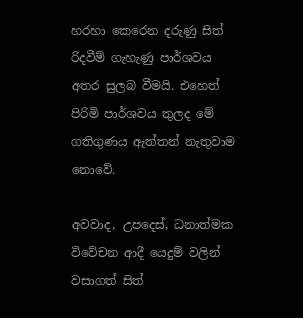හරහා කෙරෙන දරුණු සිත් රිදවීම් ගැහැණු පාර්ශවය අතර සුලබ වීමයි. එහෙත් පිරිමි පාර්ශවය තුලද මේ ගතිගුණය ඇත්තන් නැතුවාම නොවේ.

අවවාද, උපදෙස්, ධනාත්මක විවේචන ආදී යෙදුම් වලින් වසාගත් සිත්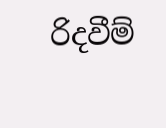රිදවීම්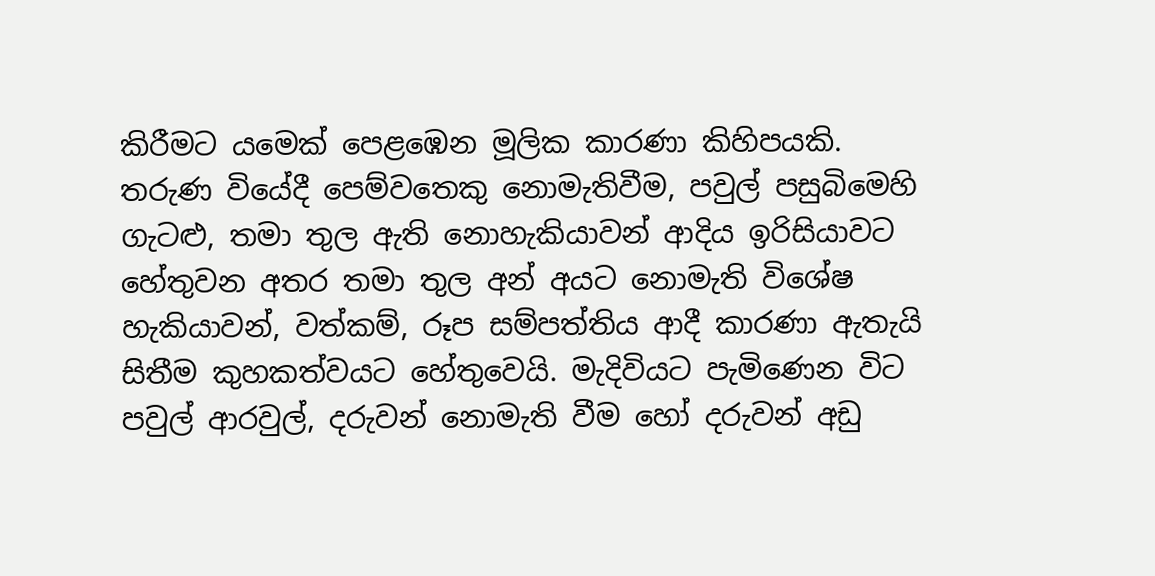කිරීමට යමෙක් පෙළඹෙන මූලික කාරණා කිහිපයකි. තරුණ වියේදී පෙම්වතෙකු නොමැතිවීම, පවුල් පසුබිමෙහි ගැටළු, තමා තුල ඇති නොහැකියාවන් ආදිය ඉරිසියාවට හේතුවන අතර තමා තුල අන් අයට නොමැති විශේෂ හැකියාවන්, වත්කම්, රූප සම්පත්තිය ආදී කාරණා ඇතැයි සිතීම කුහකත්වයට හේතුවෙයි. මැදිවියට පැමිණෙන විට පවුල් ආරවුල්, දරුවන් නොමැති වීම හෝ දරුවන් අඩු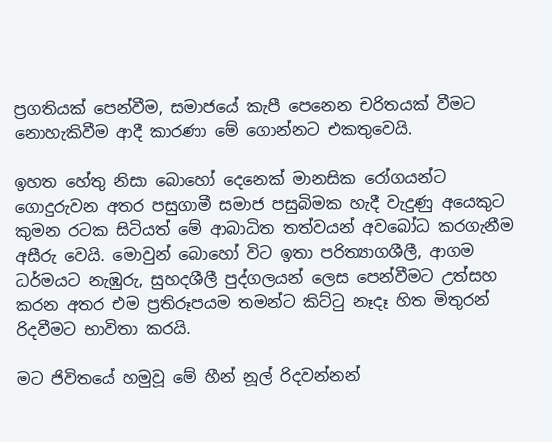ප්‍රගතියක් පෙන්වීම, සමාජයේ කැපී පෙනෙන චරිතයක් වීමට නොහැකිවීම ආදී කාරණා මේ ගොන්නට එකතුවෙයි.

ඉහත හේතු නිසා බොහෝ දෙනෙක් මානසික රෝගයන්ට ගොදුරුවන අතර පසුගාමී සමාජ පසුබිමක හැදී වැදුණු අයෙකුට කුමන රටක සිටියත් මේ ආබාධිත තත්වයන් අවබෝධ කරගැනීම අසීරු වෙයි. මොවුන් බොහෝ විට ඉතා පරිත්‍යාගශීලී, ආගම ධර්මයට නැඹුරු, සුහදශීලී පුද්ගලයන් ලෙස පෙන්වීමට උත්සහ කරන අතර එම ප්‍රතිරූපයම තමන්ට කිට්ටු නෑදෑ හිත මිතුරන් රිදවීමට භාවිතා කරයි.

මට ජිවිතයේ හමුවූ මේ හීන් නූල් රිදවන්නන්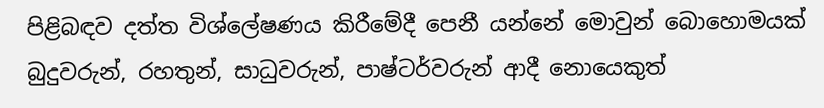පිළිබඳව දත්ත විශ්ලේෂණය කිරීමේදී පෙනී යන්නේ මොවුන් බොහොමයක් බුදුවරුන්, රහතුන්, සාධුවරුන්, පාෂ්ටර්වරුන් ආදී නොයෙකුත්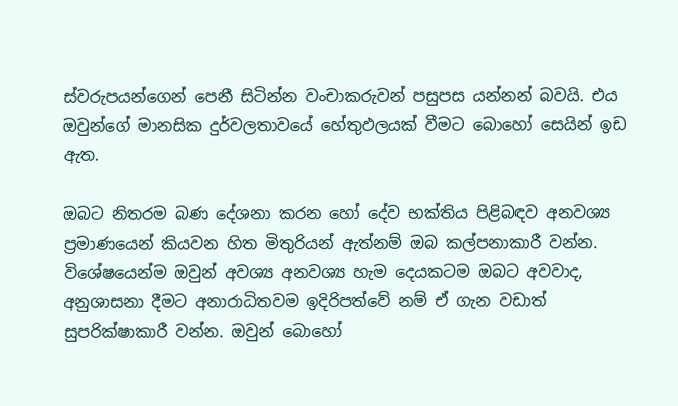ස්වරුපයන්ගෙන් පෙනී සිටින්න වංචාකරුවන් පසුපස යන්නන් බවයි. එය ඔවුන්ගේ මානසික දුර්වලතාවයේ හේතුඵලයක් වීමට බොහෝ සෙයින් ඉඩ ඇත.

ඔබට නිතරම බණ දේශනා කරන හෝ දේව භක්තිය පිළිබඳව අනවශ්‍ය ප්‍රමාණයෙන් කියවන හිත මිතුරියන් ඇත්නම් ඔබ කල්පනාකාරී වන්න. විශේෂයෙන්ම ඔවුන් අවශ්‍ය අනවශ්‍ය හැම දෙයකටම ඔබට අවවාද, අනුශාසනා දීමට අනාරාධිතවම ඉදිරිපත්වේ නම් ඒ ගැන වඩාත් සුපරික්ෂාකාරී වන්න. ඔවුන් බොහෝ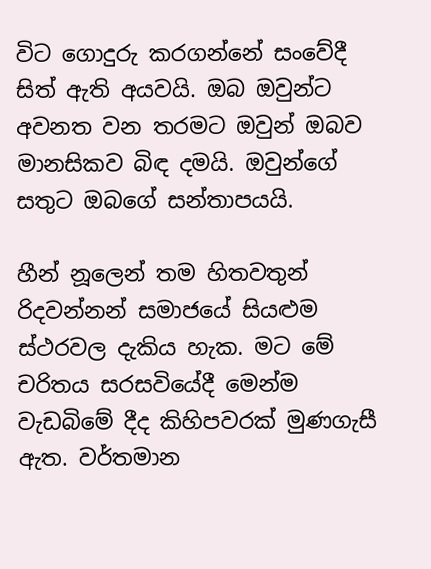විට ගොදුරු කරගන්නේ සංවේදී සිත් ඇති අයවයි. ඔබ ඔවුන්ට අවනත වන තරමට ඔවුන් ඔබව මානසිකව බිඳ දමයි. ඔවුන්ගේ සතුට ඔබගේ සන්තාපයයි.

හීන් නූලෙන් තම හිතවතුන් රිදවන්නන් සමාජයේ සියළුම ස්ථරවල දැකිය හැක. මට මේ චරිතය සරසවියේදී මෙන්ම වැඩබිමේ දීද කිහිපවරක් මුණගැසී ඇත. වර්තමාන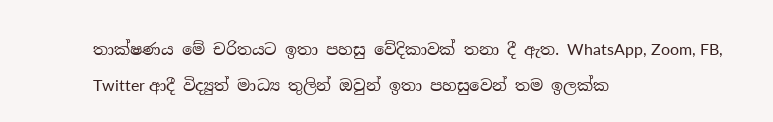තාක්ෂණය මේ චරිතයට ඉතා පහසු වේදිකාවක් තනා දී ඇත. WhatsApp, Zoom, FB, Twitter ආදී විද්‍යුත් මාධ්‍ය තුලින් ඔවුන් ඉතා පහසුවෙන් තම ඉලක්ක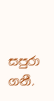සපුරා ගනී.